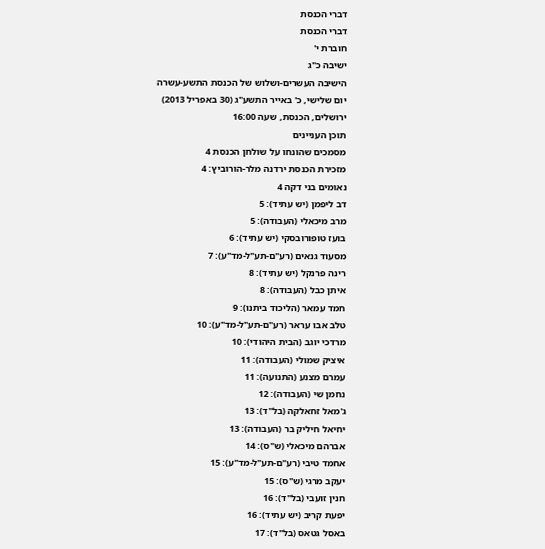דברי הכנסת
דברי הכנסת
חוברת י'
ישיבה כ"ג
הישיבה העשרים-ושלוש של הכנסת התשע-עשרה
יום שלישי, כ' באייר התשע"ג (30 באפריל 2013)
ירושלים, הכנסת, שעה 16:00
תוכן העניינים
מסמכים שהונחו על שולחן הכנסת 4
מזכירת הכנסת ירדנה מלר-הורוביץ: 4
נאומים בני דקה 4
דב ליפמן (יש עתיד): 5
מרב מיכאלי (העבודה): 5
בועז טופורובסקי (יש עתיד): 6
מסעוד גנאים (רע"ם-תע"ל-מד"ע): 7
רינה פרנקל (יש עתיד): 8
איתן כבל (העבודה): 8
חמד עמאר (הליכוד ביתנו): 9
טלב אבו עראר (רע"ם-תע"ל-מד"ע): 10
מרדכי יוגב (הבית היהודי): 10
איציק שמולי (העבודה): 11
עמרם מצנע (התנועה): 11
נחמן שי (העבודה): 12
ג'מאל זחאלקה (בל"ד): 13
יחיאל חיליק בר (העבודה): 13
אברהם מיכאלי (ש"ס): 14
אחמד טיבי (רע"ם-תע"ל-מד"ע): 15
יעקב מרגי (ש"ס): 15
חנין זועבי (בל"ד): 16
יפעת קריב (יש עתיד): 16
באסל גטאס (בל"ד): 17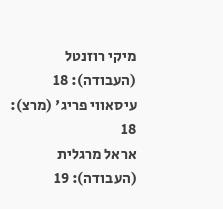מיקי רוזנטל (העבודה): 18
עיסאווי פריג' (מרצ): 18
אראל מרגלית (העבודה): 19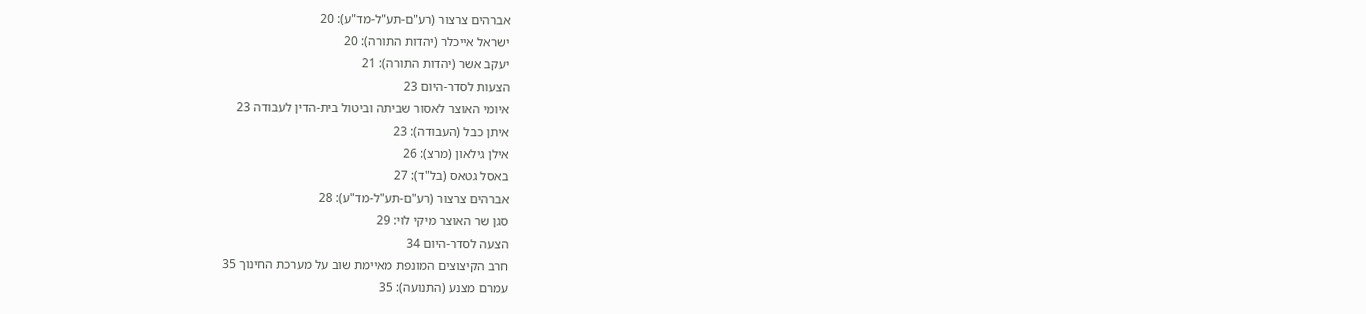אברהים צרצור (רע"ם-תע"ל-מד"ע): 20
ישראל אייכלר (יהדות התורה): 20
יעקב אשר (יהדות התורה): 21
הצעות לסדר-היום 23
איומי האוצר לאסור שביתה וביטול בית-הדין לעבודה 23
איתן כבל (העבודה): 23
אילן גילאון (מרצ): 26
באסל גטאס (בל"ד): 27
אברהים צרצור (רע"ם-תע"ל-מד"ע): 28
סגן שר האוצר מיקי לוי: 29
הצעה לסדר-היום 34
חרב הקיצוצים המונפת מאיימת שוב על מערכת החינוך 35
עמרם מצנע (התנועה): 35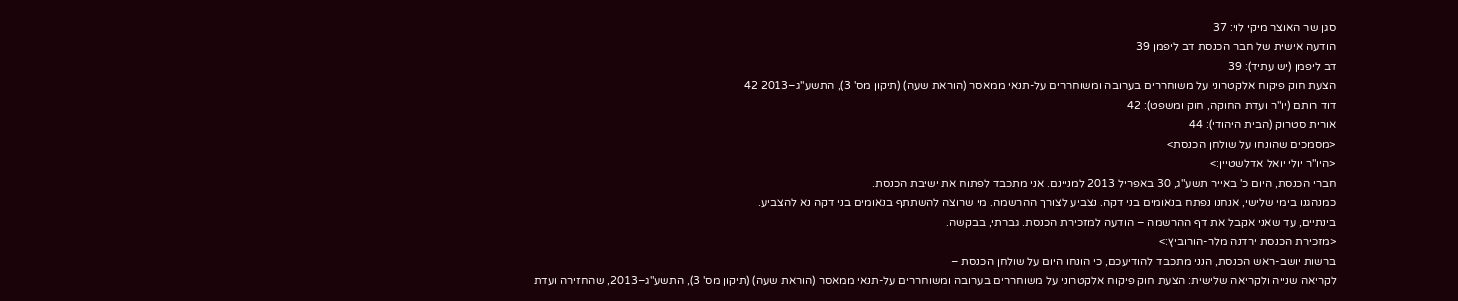סגן שר האוצר מיקי לוי: 37
הודעה אישית של חבר הכנסת דב ליפמן 39
דב ליפמן (יש עתיד): 39
הצעת חוק פיקוח אלקטרוני על משוחררים בערובה ומשוחררים על-תנאי ממאסר (הוראת שעה) (תיקון מס' 3), התשע"ג–2013 42
דוד רותם (יו"ר ועדת החוקה, חוק ומשפט): 42
אורית סטרוק (הבית היהודי): 44
<מסמכים שהונחו על שולחן הכנסת>
<היו"ר יולי יואל אדלשטיין:>
חברי הכנסת, היום כ' באייר תשע"ג, 30 באפריל 2013 למניינם. אני מתכבד לפתוח את ישיבת הכנסת.
כמנהגנו בימי שלישי, אנחנו נפתח בנאומים בני דקה. נצביע לצורך ההרשמה. מי שרוצה להשתתף בנאומים בני דקה נא להצביע.
בינתיים, עד שאני אקבל את דף ההרשמה – הודעה למזכירת הכנסת. גברתי, בבקשה.
<מזכירת הכנסת ירדנה מלר-הורוביץ:>
ברשות יושב-ראש הכנסת, הנני מתכבד להודיעכם, כי הונחו היום על שולחן הכנסת –
לקריאה שנייה ולקריאה שלישית: הצעת חוק פיקוח אלקטרוני על משוחררים בערובה ומשוחררים על-תנאי ממאסר (הוראת שעה) (תיקון מס' 3), התשע"ג–2013, שהחזירה ועדת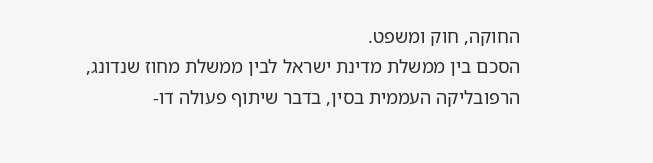החוקה, חוק ומשפט.
הסכם בין ממשלת מדינת ישראל לבין ממשלת מחוז שנדונג, הרפובליקה העממית בסין, בדבר שיתוף פעולה דו-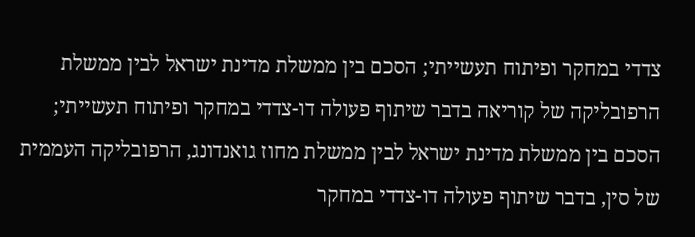צדדי במחקר ופיתוח תעשייתי; הסכם בין ממשלת מדינת ישראל לבין ממשלת הרפובליקה של קוריאה בדבר שיתוף פעולה דו-צדדי במחקר ופיתוח תעשייתי; הסכם בין ממשלת מדינת ישראל לבין ממשלת מחוז גואנדונג, הרפובליקה העממית של סין, בדבר שיתוף פעולה דו-צדדי במחקר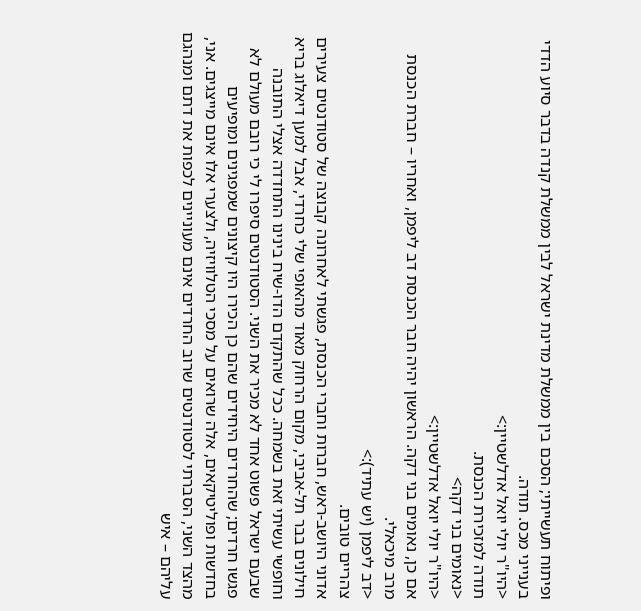ופיתוח תעשייתי; הסכם בין ממשלת מדינת ישראל לבין ממשלת קנדה בדבר סיוע הדדי בענייני מכס. תודה.
<היו"ר יולי יואל אדלשטיין:>
תודה למזכירת הכנסת.
<נאומים בני דקה>
<היו"ר יולי יואל אדלשטיין:>
אם כן, נאומים בני דקה. הראשון יהיה חבר הכנסת דב ליפמן, ואחריו – חברת הכנסת מרב מיכאלי.
<דב ליפמן (יש עתיד):>
צהריים טובים.
אדוני היושב-ראש, חברות וחברי הכנסת, פגשתי לאחרונה קבוצה של סטודנטים צעירים חילונים בבר תל-אביבי, מקום הרחוק מאוד מהאופי שלי כחרדי, אבל למען דיאלוג בריא וחופשי עשיתי זאת בשמחה. ככל שהתקדם הדו-שיח בינינו התחדדה אצלי התובנה שבעם ישראל פשוט אחד לא מכיר את השני. הסטודנטים סיפרו לי כי רובם מעולם לא פגשו חרדים; שהחרדים היחידים שהם כן הכירו היו קיצונים שמפגינים ומופיעים בחדשות ופוליטיקאים, אלה שרואים על מסכי הטלוויזיה, ולצערי אלו אינם מייצגים. אני, מהצד השני, הסברתי לסטודנטים שרוב החרדים אינם מעוניינים לכפות את דתם ומנהגם עליהם – איש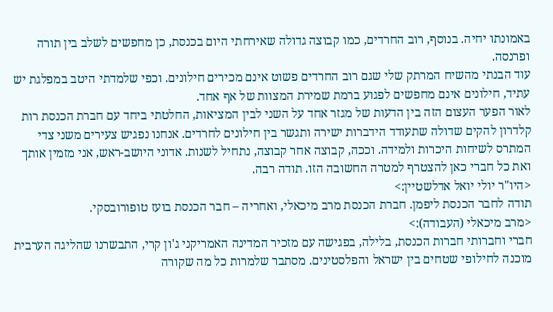באמונתו יחיה. בנוסף, רוב החרדים, כמו קבוצה גדולה שאירחתי היום בכנסת, כן מחפשים לשלב בין תורה ופרנסה.
עוד הבנתי מהשיח המרתק שלי שגם רוב החרדים פשוט אינם מכירים חילונים. וכפי שלמדתי היטב במפלגת יש עתיד, חילונים אינם מחפשים לפגוע ברמת שמירת המצוות של אף אחד.
לאור הפער העצום הזה בין הדעות של מגזר אחד על השני לבין המציאות, החלטתי ביחד עם חברת הכנסת רות קלדרון להקים שדולה שתעודד הידברות ישירה ותגשר בין חילונים לחרדים. אנחנו נפגיש צעירים משני צדי המתרס לשיחות היכרות ולמידה. וככה, קבוצה אחר קבוצה, נתחיל לשנות. אדוני היושב-ראש, אני מזמין אותך ואת כל חברי כאן להצטרף למטרה החשובה הזו. תודה רבה.
<היו"ר יולי יואל אדלשטיין:>
תודה לחבר הכנסת ליפמן. חברת הכנסת מרב מיכאלי, ואחריה – חבר הכנסת בועז טופורובסקי.
<מרב מיכאלי (העבודה):>
חברי וחברותי חברות הכנסת, בלילה, בפגישה עם מזכיר המדינה האמריקני ג'ון קרי, התבשרנו שהליגה הערבית מוכנה לחילופי שטחים בין ישראל והפלסטינים. מסתבר שלמרות כל מה שקורה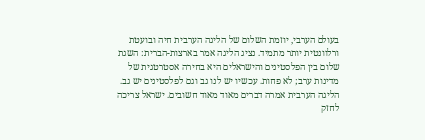בעולם הערבי, יוזמת השלום של הליגה הערבית חיה ובועטת ורלוונטית יותר מתמיד. נציג הליגה אמר בארצות-הברית: השגת שלום בין הפלסטינים והישראלים היא בחירה אסטרטגית של מדינות ערב; לא פחות. עכשיו יש לנו גב וגם לפלסטינים יש גב.
הליגה הערבית אמרה דברים מאוד מאוד חשובים. ישראל צריכה לחזק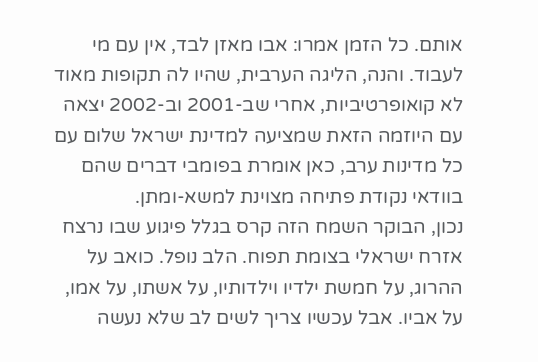אותם. כל הזמן אמרו: אבו מאזן לבד, אין עם מי לעבוד. והנה, הליגה הערבית, שהיו לה תקופות מאוד לא קואופרטיביות, אחרי שב-2001 וב-2002 יצאה עם היוזמה הזאת שמציעה למדינת ישראל שלום עם כל מדינות ערב, כאן אומרת בפומבי דברים שהם בוודאי נקודת פתיחה מצוינת למשא-ומתן.
נכון, הבוקר השמח הזה קרס בגלל פיגוע שבו נרצח אזרח ישראלי בצומת תפוח. הלב נופל. כואב על ההרוג, על חמשת ילדיו וילדותיו, על אשתו, על אמו, על אביו. אבל עכשיו צריך לשים לב שלא נעשה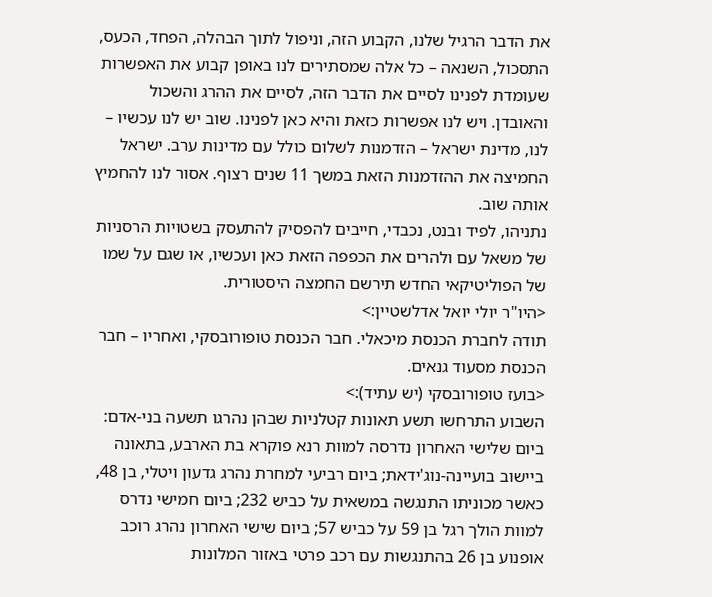את הדבר הרגיל שלנו, הקבוע הזה, וניפול לתוך הבהלה, הפחד, הכעס, התסכול, השנאה – כל אלה שמסתירים לנו באופן קבוע את האפשרות שעומדת לפנינו לסיים את הדבר הזה, לסיים את ההרג והשכול והאובדן. ויש לנו אפשרות כזאת והיא כאן לפנינו. שוב יש לנו עכשיו – לנו, מדינת ישראל – הזדמנות לשלום כולל עם מדינות ערב. ישראל החמיצה את ההזדמנות הזאת במשך 11 שנים רצוף. אסור לנו להחמיץ אותה שוב.
נתניהו, לפיד ובנט, נכבדי, חייבים להפסיק להתעסק בשטויות הרסניות של משאל עם ולהרים את הכפפה הזאת כאן ועכשיו, או שגם על שמו של הפוליטיקאי החדש תירשם החמצה היסטורית.
<היו"ר יולי יואל אדלשטיין:>
תודה לחברת הכנסת מיכאלי. חבר הכנסת טופורובסקי, ואחריו – חבר הכנסת מסעוד גנאים.
<בועז טופורובסקי (יש עתיד):>
השבוע התרחשו תשע תאונות קטלניות שבהן נהרגו תשעה בני-אדם: ביום שלישי האחרון נדרסה למוות רנא פוקרא בת הארבע, בתאונה ביישוב בועיינה-נוג'ידאת; ביום רביעי למחרת נהרג גדעון ויטלי, בן 48, כאשר מכוניתו התנגשה במשאית על כביש 232; ביום חמישי נדרס למוות הולך רגל בן 59 על כביש 57; ביום שישי האחרון נהרג רוכב אופנוע בן 26 בהתנגשות עם רכב פרטי באזור המלונות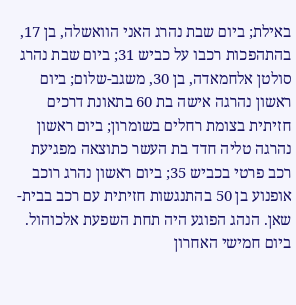באילת; ביום שבת נהרג האני הוואשלה, בן 17, בהתהפכות רכבו על כביש 31; ביום שבת נהרג סולטן אלחמאדה, בן 30, משגב-שלום; ביום ראשון נהרגה אישה בת 60 בתאונת דרכים חזיתית בצומת רחלים בשומרון; ביום ראשון נהרגה טליה חדד בת העשר כתוצאה מפגיעת רכב פרטי בכביש 35; ביום ראשון נהרג רוכב אופנוע בן 50 בהתנגשות חזיתית עם רכב בבית-שאן. הנהג הפוגע היה תחת השפעת אלכוהול.
ביום חמישי האחרון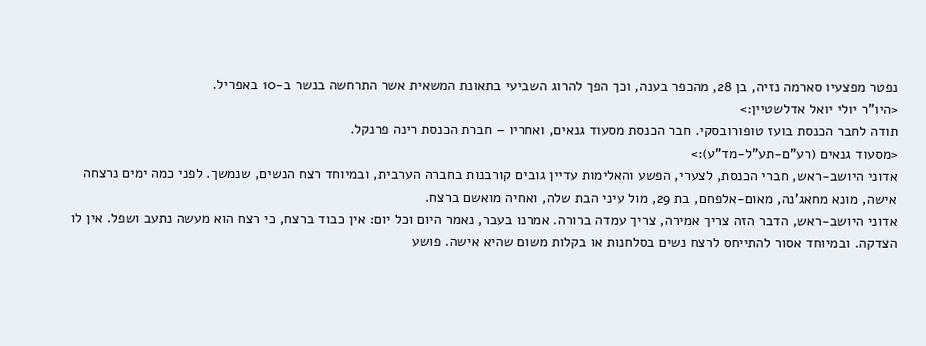נפטר מפצעיו סארמה נזיה, בן 28, מהכפר בענה, וכך הפך להרוג השביעי בתאונת המשאית אשר התרחשה בנשר ב-10 באפריל.
<היו"ר יולי יואל אדלשטיין:>
תודה לחבר הכנסת בועז טופורובסקי. חבר הכנסת מסעוד גנאים, ואחריו – חברת הכנסת רינה פרנקל.
<מסעוד גנאים (רע"ם-תע"ל-מד"ע):>
אדוני היושב-ראש, חברי הכנסת, לצערי, הפשע והאלימות עדיין גובים קורבנות בחברה הערבית, ובמיוחד רצח הנשים, שנמשך. לפני כמה ימים נרצחה אישה, מונא מחאג'נה, מאום-אלפחם, בת 29, מול עיני הבת שלה, ואחיה מואשם ברצח.
אדוני היושב-ראש, הדבר הזה צריך אמירה, צריך עמדה ברורה. אמרנו בעבר, נאמר היום וכל יום: אין כבוד ברצח, כי רצח הוא מעשה נתעב ושפל. אין לו הצדקה. ובמיוחד אסור להתייחס לרצח נשים בסלחנות או בקלות משום שהיא אישה. פושע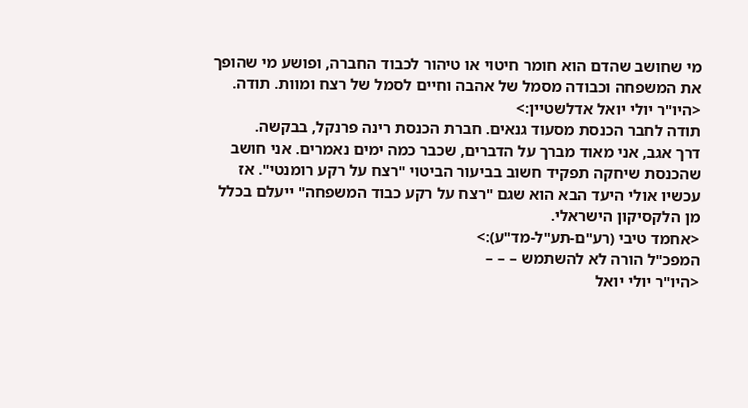מי שחושב שהדם הוא חומר חיטוי או טיהור לכבוד החברה, ופושע מי שהופך את המשפחה וכבודה מסמל של אהבה וחיים לסמל של רצח ומוות. תודה.
<היו"ר יולי יואל אדלשטיין:>
תודה לחבר הכנסת מסעוד גנאים. חברת הכנסת רינה פרנקל, בבקשה.
דרך אגב, אני מאוד מברך על הדברים, שכבר כמה ימים נאמרים. אני חושב שהכנסת שיחקה תפקיד חשוב בביעור הביטוי "רצח על רקע רומנטי". אז עכשיו אולי היעד הבא הוא שגם "רצח על רקע כבוד המשפחה" ייעלם בכלל מן הלקסיקון הישראלי.
<אחמד טיבי (רע"ם-תע"ל-מד"ע):>
המפכ"ל הורה לא להשתמש – – –
<היו"ר יולי יואל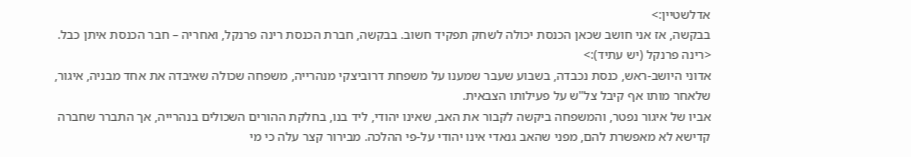אדלשטיין:>
בבקשה, אז אני חושב שכאן הכנסת יכולה לשחק תפקיד חשוב. בבקשה, חברת הכנסת רינה פרנקל, ואחריה – חבר הכנסת איתן כבל.
<רינה פרנקל (יש עתיד):>
אדוני היושב-ראש, כנסת נכבדה, בשבוע שעבר שמענו על משפחת דרוביצקי מנהרייה, משפחה שכולה שאיבדה את אחד מבניה, איגור, שלאחר מותו אף קיבל צל"ש על פעילותו הצבאית.
אביו של איגור נפטר, והמשפחה ביקשה לקבור את האב, שאינו יהודי, ליד בנו, בחלקת ההורים השכולים בנהרייה, אך התברר שחברה קדישא לא מאפשרת להם, מפני שהאב גנאדי אינו יהודי על-פי ההלכה. מבירור קצר עלה כי מי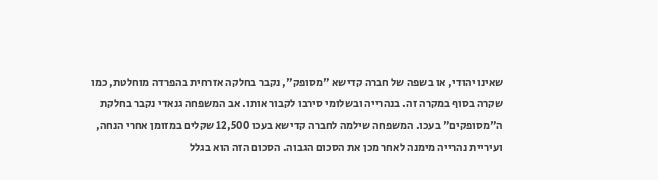שאינו יהודי, או בשפה של חברה קדישא "מסופק", נקבר בחלקה אזרחית בהפרדה מוחלטת, כמו שקרה בסוף במקרה זה. בנהרייה ובשלומי סירבו לקבור אותו. אב המשפחה גנאדי נקבר בחלקת ה"מסופקים" בעכו. המשפחה שילמה לחברה קדישא בעכו 12,500 שקלים במזומן אחרי הנחה, ועיריית נהרייה מימנה לאחר מכן את הסכום הגבוה. הסכום הזה הוא בגלל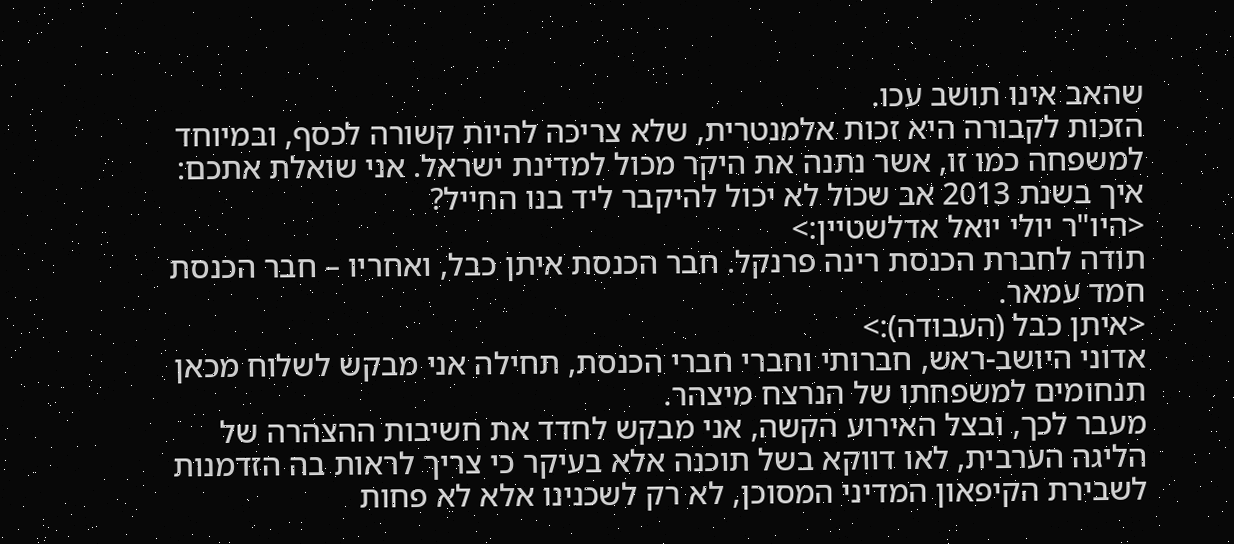שהאב אינו תושב עכו.
הזכות לקבורה היא זכות אלמנטרית, שלא צריכה להיות קשורה לכסף, ובמיוחד למשפחה כמו זו, אשר נתנה את היקר מכול למדינת ישראל. אני שואלת אתכם: איך בשנת 2013 אב שכול לא יכול להיקבר ליד בנו החייל?
<היו"ר יולי יואל אדלשטיין:>
תודה לחברת הכנסת רינה פרנקל. חבר הכנסת איתן כבל, ואחריו – חבר הכנסת חמד עמאר.
<איתן כבל (העבודה):>
אדוני היושב-ראש, חברותי וחברי חברי הכנסת, תחילה אני מבקש לשלוח מכאן תנחומים למשפחתו של הנרצח מיצהר.
מעבר לכך, ובצל האירוע הקשה, אני מבקש לחדד את חשיבות ההצהרה של הליגה הערבית, לאו דווקא בשל תוכנה אלא בעיקר כי צריך לראות בה הזדמנות לשבירת הקיפאון המדיני המסוכן, לא רק לשכנינו אלא לא פחות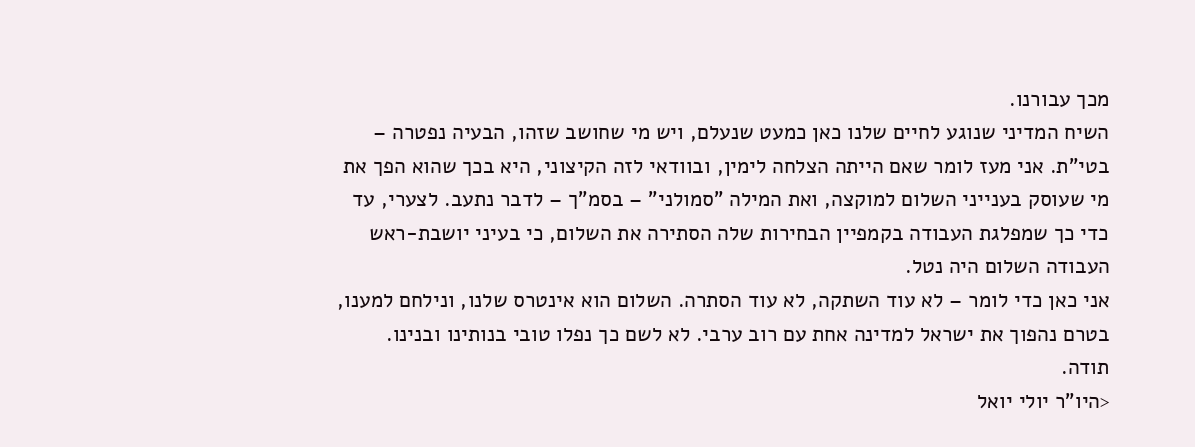מכך עבורנו.
השיח המדיני שנוגע לחיים שלנו כאן כמעט שנעלם, ויש מי שחושב שזהו, הבעיה נפטרה – בטי"ת. אני מעז לומר שאם הייתה הצלחה לימין, ובוודאי לזה הקיצוני, היא בכך שהוא הפך את מי שעוסק בענייני השלום למוקצה, ואת המילה "סמולני" – בסמ"ך – לדבר נתעב. לצערי, עד כדי כך שמפלגת העבודה בקמפיין הבחירות שלה הסתירה את השלום, כי בעיני יושבת-ראש העבודה השלום היה נטל.
אני כאן כדי לומר – לא עוד השתקה, לא עוד הסתרה. השלום הוא אינטרס שלנו, ונילחם למענו, בטרם נהפוך את ישראל למדינה אחת עם רוב ערבי. לא לשם כך נפלו טובי בנותינו ובנינו. תודה.
<היו"ר יולי יואל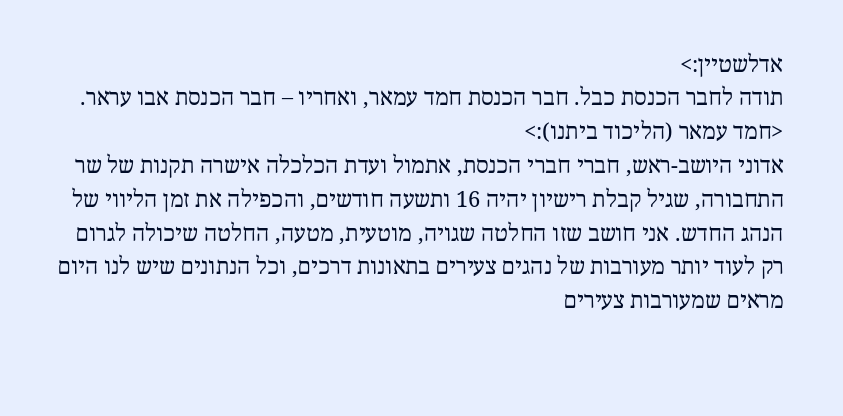אדלשטיין:>
תודה לחבר הכנסת כבל. חבר הכנסת חמד עמאר, ואחריו – חבר הכנסת אבו עראר.
<חמד עמאר (הליכוד ביתנו):>
אדוני היושב-ראש, חברי חברי הכנסת, אתמול ועדת הכלכלה אישרה תקנות של שר התחבורה, שגיל קבלת רישיון יהיה 16 ותשעה חודשים, והכפילה את זמן הליווי של הנהג החדש. אני חושב שזו החלטה שגויה, מוטעית, מטעה, החלטה שיכולה לגרום רק לעוד יותר מעורבות של נהגים צעירים בתאונות דרכים, וכל הנתונים שיש לנו היום מראים שמעורבות צעירים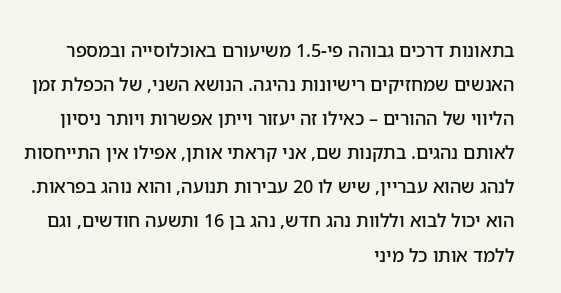בתאונות דרכים גבוהה פי-1.5 משיעורם באוכלוסייה ובמספר האנשים שמחזיקים רישיונות נהיגה. הנושא השני, של הכפלת זמן הליווי של ההורים – כאילו זה יעזור וייתן אפשרות ויותר ניסיון לאותם נהגים. בתקנות שם, אני קראתי אותן, אפילו אין התייחסות לנהג שהוא עבריין, שיש לו 20 עבירות תנועה, והוא נוהג בפראות. הוא יכול לבוא וללוות נהג חדש, נהג בן 16 ותשעה חודשים, וגם ללמד אותו כל מיני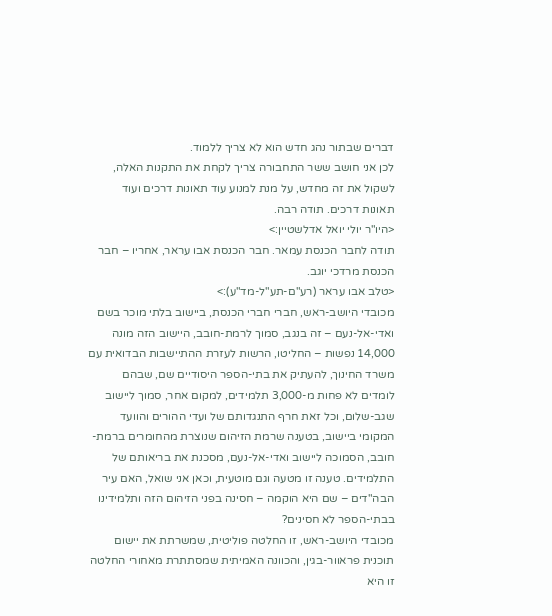דברים שבתור נהג חדש הוא לא צריך ללמוד.
לכן אני חושב ששר התחבורה צריך לקחת את התקנות האלה, לשקול את זה מחדש, על מנת למנוע עוד תאונות דרכים ועוד תאונות דרכים. תודה רבה.
<היו"ר יולי יואל אדלשטיין:>
תודה לחבר הכנסת עמאר. חבר הכנסת אבו עראר, אחריו – חבר הכנסת מרדכי יוגב.
<טלב אבו עראר (רע"ם-תע"ל-מד"ע):>
מכובדי היושב-ראש, חברי חברי הכנסת, ביישוב בלתי מוכר בשם ואדי-אל-נעם – זה בנגב, סמוך לרמת-חובב, היישוב הזה מונה 14,000 נפשות – החליטו, הרשות לעזרת ההתיישבות הבדואית עם משרד החינוך, להעתיק את בתי-הספר היסודיים שם, שבהם לומדים לא פחות מ-3,000 תלמידים, למקום אחר, סמוך ליישוב שגב-שלום, וכל זאת חרף התנגדותם של ועדי ההורים והוועד המקומי ביישוב, בטענה שרמת הזיהום שנוצרת מהחומרים ברמת-חובב, הסמוכה ליישוב ואדי-אל-נעם, מסכנת את בריאותם של התלמידים. טענה זו מטעה וגם מוטעית, וכאן אני שואל, האם עיר הבה"דים – שם היא הוקמה – חסינה בפני הזיהום הזה ותלמידינו בבתי-הספר לא חסינים?
מכובדי היושב-ראש, זו החלטה פוליטית, שמשרתת את יישום תוכנית פראוור-בגין, והכוונה האמיתית שמסתתרת מאחורי החלטה זו היא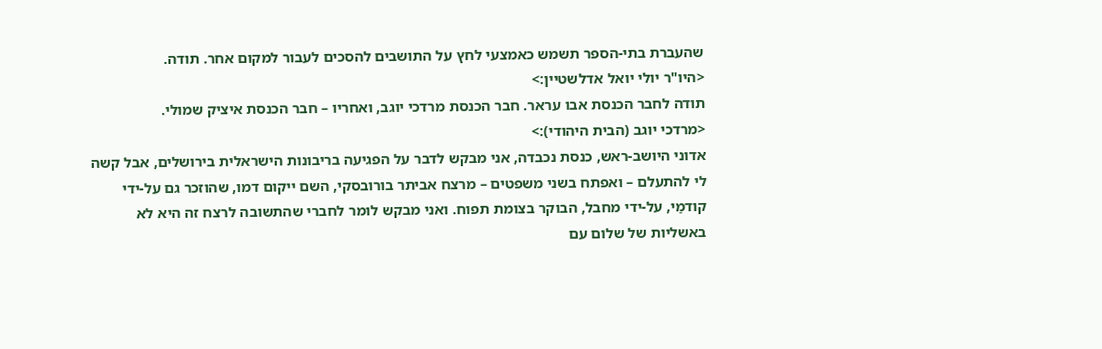שהעברת בתי-הספר תשמש כאמצעי לחץ על התושבים להסכים לעבור למקום אחר. תודה.
<היו"ר יולי יואל אדלשטיין:>
תודה לחבר הכנסת אבו עראר. חבר הכנסת מרדכי יוגב, ואחריו – חבר הכנסת איציק שמולי.
<מרדכי יוגב (הבית היהודי):>
אדוני היושב-ראש, כנסת נכבדה, אני מבקש לדבר על הפגיעה בריבונות הישראלית בירושלים, אבל קשה לי להתעלם – ואפתח בשני משפטים – מרצח אביתר בורובסקי, השם ייקום דמו, שהוזכר גם על-ידי קודמַי, על-ידי מחבל, הבוקר בצומת תפוח. ואני מבקש לומר לחברי שהתשובה לרצח זה היא לא באשליות של שלום עם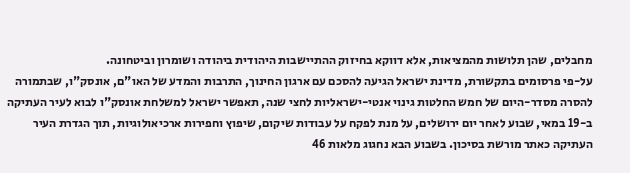מחבלים, שהן תלושות מהמציאות, אלא דווקא בחיזוק ההתיישבות היהודית ביהודה ושומרון וביטחונה.
על-פי פרסומים בתקשורת, מדינת ישראל הגיעה להסכם עם ארגון החינוך, התרבות והמדע של האו"ם, אונסק"ו, שבתמורה להסרה מסדר-היום של חמש החלטות גינוי אנטי-ישראליות לחצי שנה, תאפשר ישראל למשלחת אונסק"ו לבוא לעיר העתיקה ב-19 במאי, שבוע לאחר יום ירושלים, על מנת לפקח על עבודות שיקום, שיפוץ וחפירות ארכיאולוגיות, תוך הגדרת העיר העתיקה כאתר מורשת בסיכון. בשבוע הבא נחגוג מלאות 46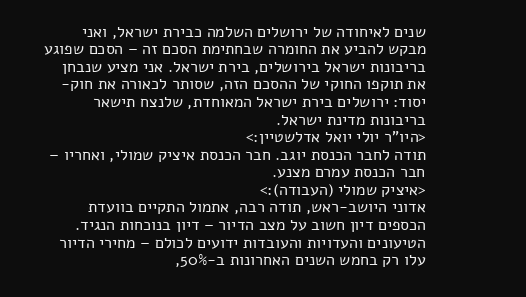שנים לאיחודה של ירושלים השלמה כבירת ישראל, ואני מבקש להביע את החומרה שבחתימת הסכם זה – הסכם שפוגע בריבונות ישראל בירושלים, בירת ישראל. אני מציע שנבחן את תוקפו החוקי של ההסכם הזה, שסותר לכאורה את חוק-יסוד: ירושלים בירת ישראל המאוחדת, שלנצח תישאר בריבונות מדינת ישראל.
<היו"ר יולי יואל אדלשטיין:>
תודה לחבר הכנסת יוגב. חבר הכנסת איציק שמולי, ואחריו – חבר הכנסת עמרם מצנע.
<איציק שמולי (העבודה):>
אדוני היושב-ראש, תודה רבה, אתמול התקיים בוועדת הכספים דיון חשוב על מצב הדיור – דיון בנוכחות הנגיד. הטיעונים והעדויות והעובדות ידועים לכולם – מחירי הדיור עלו רק בחמש השנים האחרונות ב-50%,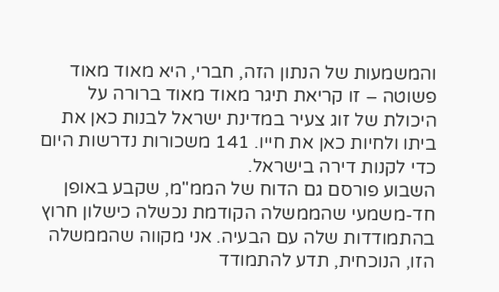והמשמעות של הנתון הזה, חברי, היא מאוד מאוד פשוטה – זו קריאת תיגר מאוד מאוד ברורה על היכולת של זוג צעיר במדינת ישראל לבנות כאן את ביתו ולחיות כאן את חייו. 141 משכורות נדרשות היום כדי לקנות דירה בישראל.
השבוע פורסם גם הדוח של הממ"מ, שקבע באופן חד-משמעי שהממשלה הקודמת נכשלה כישלון חרוץ בהתמודדות שלה עם הבעיה. אני מקווה שהממשלה הזו, הנוכחית, תדע להתמודד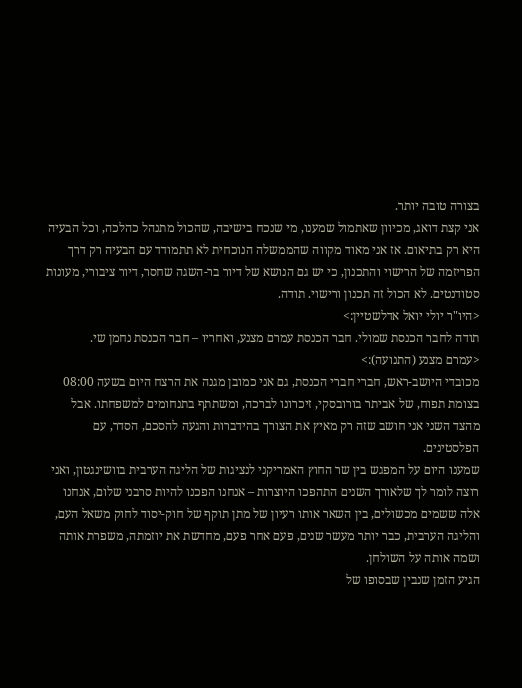בצורה טובה יותר.
אני קצת דואג, מכיוון שאתמול שמענו, מי שנכח בישיבה, שהכול מתנהל כהלכה, וכל הבעיה היא רק בתיאום. אז אני מאוד מקווה שהממשלה הנוכחית לא תתמודד עם הבעיה רק דרך הפריזמה של הרישוי והתכנון, כי יש גם הנושא של דיור בר-השגה שחסר, דיור ציבורי, מעונות סטודנטים. לא הכול זה תכנון ורישוי. תודה.
<היו"ר יולי יואל אדלשטיין:>
תודה לחבר הכנסת שמולי. חבר הכנסת עמרם מצנע, ואחריו – חבר הכנסת נחמן שי.
<עמרם מצנע (התנועה):>
מכובדי היושב-ראש, חברי חברי הכנסת, גם אני כמובן מגנה את הרצח היום בשעה 08:00 בצומת תפוח, של אביתר בורובסקי, זיכרונו לברכה, ומשתתף בתנחומים למשפחתו. אבל מהצד השני אני חושב שזה רק מאיץ את הצורך בהידברות והגעה להסכם, הסדר, עם הפלסטינים.
שמענו היום על המפגש בין שר החוץ האמריקני לנציגות של הליגה הערבית בוושינגטון, ואני רוצה לומר לך שלאורך השנים התהפכו היוצרות – אנחנו הפכנו להיות סרבני שלום, אנחנו אלה ששמים מכשולים, בין השאר אותו רעיון של מתן תוקף של חוק-יסוד לחוק משאל העם, והליגה הערבית, כבר יותר מעשר שנים, פעם אחר פעם, מחדשת את יוזמתה, משפרת אותה ושמה אותה על השולחן.
הגיע הזמן שנבין שבסופו של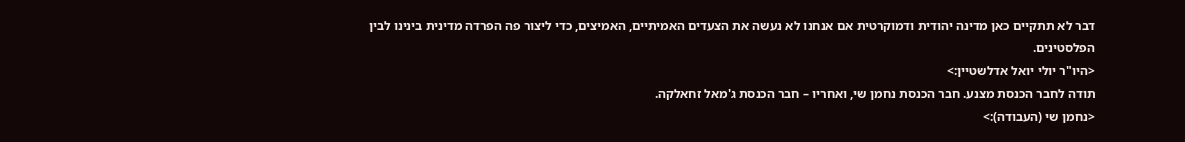דבר לא תתקיים כאן מדינה יהודית ודמוקרטית אם אנחנו לא נעשה את הצעדים האמיתיים, האמיצים, כדי ליצור פה הפרדה מדינית בינינו לבין הפלסטינים.
<היו"ר יולי יואל אדלשטיין:>
תודה לחבר הכנסת מצנע. חבר הכנסת נחמן שי, ואחריו – חבר הכנסת ג'מאל זחאלקה.
<נחמן שי (העבודה):>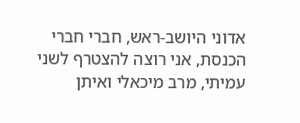אדוני היושב-ראש, חברי חברי הכנסת, אני רוצה להצטרף לשני עמיתי, מרב מיכאלי ואיתן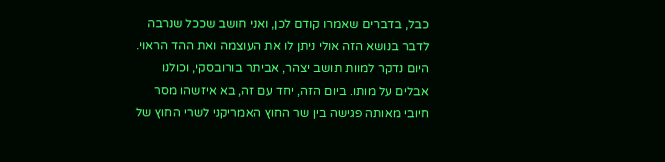כבל, בדברים שאמרו קודם לכן, ואני חושב שככל שנרבה לדבר בנושא הזה אולי ניתן לו את העוצמה ואת ההד הראוי. היום נדקר למוות תושב יצהר, אביתר בורובסקי, וכולנו אבלים על מותו. ביום הזה, יחד עם זה, בא איזשהו מסר חיובי מאותה פגישה בין שר החוץ האמריקני לשרי החוץ של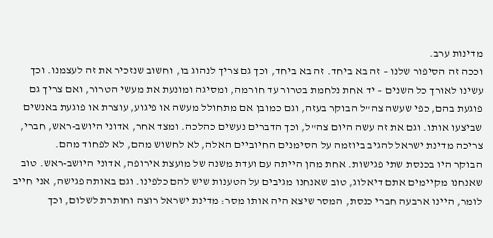מדינות ערב.
וככה זה הסיפור שלנו – זה בא ביחד. זה בא ביחד, וכך גם צריך לנהוג בו, וחשוב שנזכיר את זה לעצמנו. וכך עשינו לאורך כל השנים – יד אחת נלחמת בטרור עד חורמה, ומסיגה ומונעת את מעשי הטרור, ואם צריך גם פוגעת בהם, כפי שעשה צה"ל הבוקר בעזה, וגם כמובן אם מתחולל מעשה או פיגוע, עוצרת או פוגעת באנשים שביצעו אותו. וגם את זה עשה היום צה"ל, וכך הדברים נעשים כהלכה. ומצד אחר, אדוני היושב-ראש, חברי, צריכה מדינת ישראל להגיב ביוזמה על הסימנים החיוביים האלה, לא לחשוש מהם, לא לפחוד מהם.
הבוקר היו בכנסת שתי פגישות. אחת מהן הייתה עם ועדת משנה של מועצת אירופה, אדוני היושב-ראש. טוב שאנחנו מקיימים אתם דיאלוג, טוב שאנחנו מגיבים על הטענות שיש להם כלפינו. וגם באותה פגישה, אני חייב לומר, היינו ארבעה חברי כנסת, המסר שיצא היה אותו מסר: מדינת ישראל רוצה וחותרת לשלום, וכך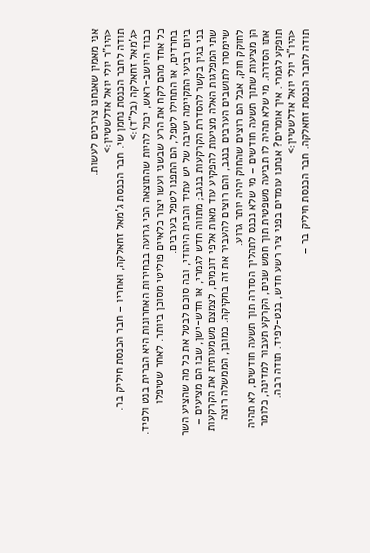אני מאמין שאנחנו צריכים לעשות.
<היו"ר יולי יואל אדלשטיין:>
תודה לחבר הכנסת נחמן שי. חבר הכנסת ג'מאל זחאלקה, ואחריו – חבר הכנסת חיליק בר.
<ג'מאל זחאלקה (בל"ד):>
כבוד היושב-ראש, יכול להיות שהתוצאה הכי גרועה בבחירות האחרונות היא הברית בנט ולפיד. כל אחד מהם לקח את הרע שבשני ועשו יצור כלאיים פוליטי מסוכן ביותר. לאחר שטיפלו בחרדים, או התחילו לטפל, הם התפנו לטפל בערבים.
ביום רביעי התקיימה ישיבה של יש עתיד והבית היהודי, ובה סוכם לבטל את כל מה שהציע השר בני בגין בקשר להסדרת הקרקעות בנגב; מתווה חדש לגמרי, או חדש-ישן, שבו הם מציעים – שתי המפלגות האלה מציעות להפקיע עוד מאות אלפי דונמים, לצמצם משמעותית את הקרקעות שיימסרו לתושבים הערבים בנגב, והם רוצים להעביר את זה בחקיקה. כמובן, הממשלה רוצה לחוקק חוק, אבל הם רוצים שהחוק יהיה יותר גרוע.
הן מציעות שתוך תשעה חודשים – מי שלא נכנס לתהליך הסדרה תוך תשעה חודשים, לא תהיה אתו הסדרה. מי שלא תהיה לו תביעה משפטית תוך חמש שנים, הקרקע תעבור למדינה, כלומר תופקע לגמרי. איך אומרים? אנחנו עומדים בפני ציר רשע חדש, בנט-לפיד. תודה רבה.
<היו"ר יולי יואל אדלשטיין:>
תודה לחבר הכנסת זחאלקה. חבר הכנסת חיליק בר –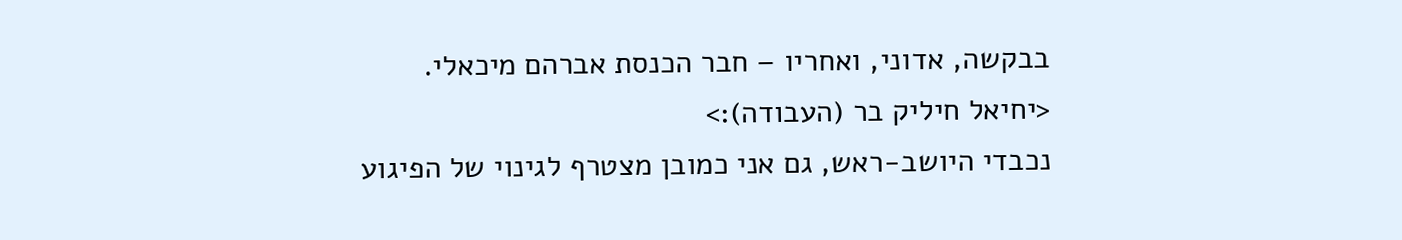בבקשה, אדוני, ואחריו – חבר הכנסת אברהם מיכאלי.
<יחיאל חיליק בר (העבודה):>
נכבדי היושב-ראש, גם אני כמובן מצטרף לגינוי של הפיגוע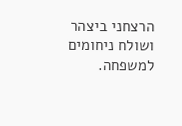הרצחני ביצהר ושולח ניחומים למשפחה.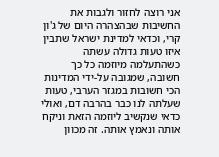אני רוצה לחזור ולגבות את החשיבות שבהצהרה היום של ג'ון קרי, וכדאי למדינת ישראל שתבין איזו טעות גדולה עשתה כשהתעלמה מיוזמה כל כך חשובה, שמגובה על-ידי המדינות הכי חשובות במגזר הערבי, טעות שעלתה לנו כבר בהרבה דם, ואולי כדאי שנקשיב ליוזמה הזאת וניקח אותה ונאמץ אותה. זה מכוון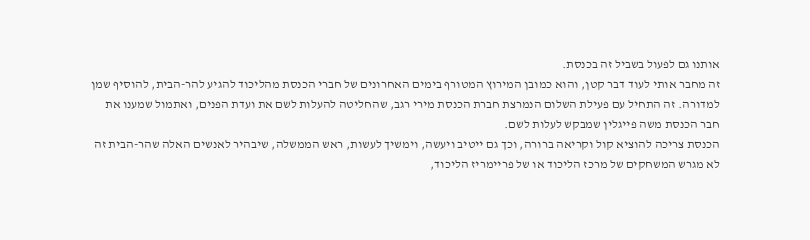אותנו גם לפעול בשביל זה בכנסת.
זה מחבר אותי לעוד דבר קטן, והוא כמובן המירוץ המטורף בימים האחרונים של חברי הכנסת מהליכוד להגיע להר-הבית, להוסיף שמן למדורה. זה התחיל עם פעילת השלום הנמרצת חברת הכנסת מירי רגב, שהחליטה להעלות לשם את ועדת הפנים, ואתמול שמענו את חבר הכנסת משה פייגלין שמבקש לעלות לשם.
הכנסת צריכה להוציא קול וקריאה ברורה, וכך גם ייטיב ויעשה, וימשיך לעשות, ראש הממשלה, שיבהיר לאנשים האלה שהר-הבית זה לא מגרש המשחקים של מרכז הליכוד או של פריימריז הליכוד,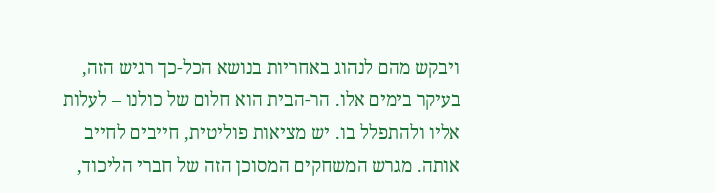ויבקש מהם לנהוג באחריות בנושא הכל-כך רגיש הזה, בעיקר בימים אלו. הר-הבית הוא חלום של כולנו – לעלות אליו ולהתפלל בו. יש מציאות פוליטית, חייבים לחייב אותה. מגרש המשחקים המסוכן הזה של חברי הליכוד,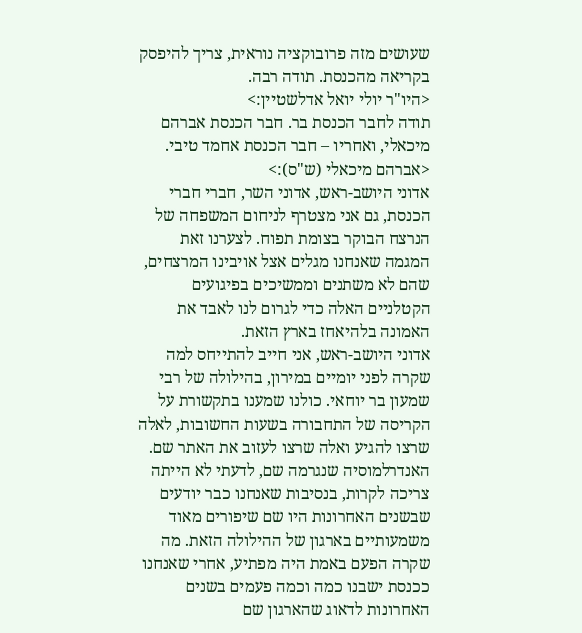שעושים מזה פרובוקציה נוראית, צריך להיפסק בקריאה מהכנסת. תודה רבה.
<היו"ר יולי יואל אדלשטיין:>
תודה לחבר הכנסת בר. חבר הכנסת אברהם מיכאלי, ואחריו – חבר הכנסת אחמד טיבי.
<אברהם מיכאלי (ש"ס):>
אדוני היושב-ראש, אדוני השר, חברי חברי הכנסת, גם אני מצטרף לניחום המשפחה של הנרצח הבוקר בצומת תפוח. לצערנו זאת המגמה שאנחנו מגלים אצל אויבינו המרצחים, שהם לא משתנים וממשיכים בפיגועים הקטלניים האלה כדי לגרום לנו לאבד את האמונה בלהיאחז בארץ הזאת.
אדוני היושב-ראש, אני חייב להתייחס למה שקרה לפני יומיים במירון, בהילולה של רבי שמעון בר יוחאי. כולנו שמענו בתקשורת על הקריסה של התחבורה בשעות החשובות, לאלה שרצו להגיע ואלה שרצו לעזוב את האתר שם. האנדרלמוסיה שנגרמה שם, לדעתי לא הייתה צריכה לקרות, בנסיבות שאנחנו כבר יודעים שבשנים האחרונות היו שם שיפורים מאוד משמעותיים בארגון של ההילולה הזאת. מה שקרה הפעם באמת היה מפתיע, אחרי שאנחנו ככנסת ישבנו כמה וכמה פעמים בשנים האחרונות לדאוג שהארגון שם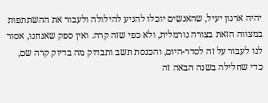יהיה ארגון יעיל, שהאנשים יוכלו להגיע להילולה ולעבור את ההשתתפות במצווה הזאת בצורה נורמלית, ולא כפי שזה קרה. ואין ספק שאנחנו, אסור לנו לעבור על זה לסדר-היום, והכנסת תשב ותבדוק מה בדיוק קרה שם, כדי שחלילה בשנה הבאה זה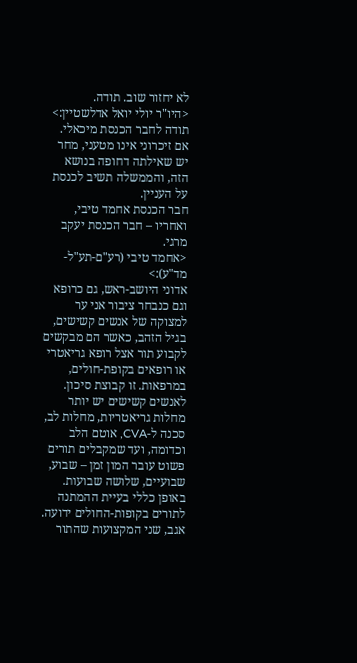לא יחזור שוב. תודה.
<היו"ר יולי יואל אדלשטיין:>
תודה לחבר הכנסת מיכאלי. אם זיכרוני אינו מטעני, מחר יש שאילתה דחופה בנושא הזה, והממשלה תשיב לכנסת על העניין.
חבר הכנסת אחמד טיבי, ואחריו – חבר הכנסת יעקב מרגי.
<אחמד טיבי (רע"ם-תע"ל-מד"ע):>
אדוני היושב-ראש, גם כרופא וגם כנבחר ציבור אני ער למצוקה של אנשים קשישים, בגיל הזהב, כאשר הם מבקשים לקבוע תור אצל רופא גריאטרי או רופאים בקופת-חולים, במרפאות. זו קבוצת סיכון. לאנשים קשישים יש יותר מחלות גריאטריות, מחלות לב, סכנה ל-CVA, אוטם הלב וכדומה, ועד שמקבלים תורים פשוט עובר המון זמן – שבוע, שבועיים, שלושה שבועות. באופן כללי בעיית ההמתנה לתורים בקופות-החולים ידועה. אגב, שני המקצועות שהתור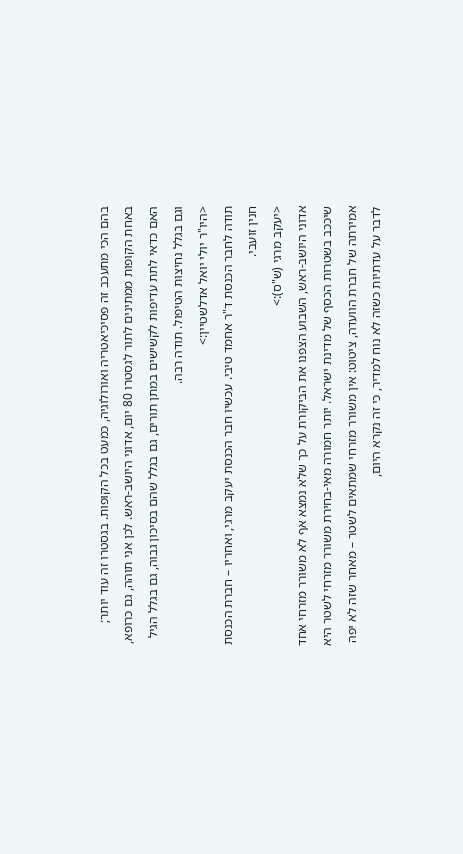בהם הכי מתעכב זה פסיכיאטריה ואורולוגיה, כמעט בכל הקופות. בגסטרו זה עוד יותר; באחת הקופות ממתינים לתור לגסטרו 80 יום, אדוני היושב-ראש. לכן אני תוהה, גם כרופא, האם כדאי לתת עדיפות לקשישים במתן תורים, גם בגלל שהם בסיכון גבוה, גם בגלל הגיל וגם בגלל נחיצות הטיפול. תודה רבה.
<היו"ר יולי יואל אדלשטיין:>
תודה לחבר הכנסת ד"ר אחמד טיבי. עכשיו חבר הכנסת יעקב מרגי, ואחריו – חברת הכנסת חנין זועבי.
<יעקב מרגי (ש"ס):>
אדוני היושב-ראש, השבוע הצפנו את הביקורת על כך שלא נמצא אף לא משורר מזרחי אחד שיככב בשטרות הכסף של מדינת ישראל. יותר חמורה מאי-בחירת משורר מזרחי לשטר היא אמירתה של חברת הוועדה, ציטוט: אין משורר מזרחי שמתאים לשטר – מאחר שזה לא יפה לדבר על עדתיות כשזה לא נוח למדיר, כי זה נקרא היום,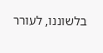בלשוננו, לעורר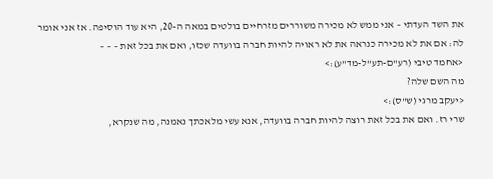את השד העדתי – אני ממש לא מכירה משוררים מזרחיים בולטים במאה ה-20, היא עוד הוסיפה. אז אני אומר לה: אם את לא מכירה כנראה את לא ראויה להיות חברה בוועדה שכזו, ואם את בכל זאת – – –
<אחמד טיבי (רע"ם-תע"ל-מד"ע):>
מה השם שלה?
<יעקב מרגי (ש"ס):>
שרי רז. ואם את בכל זאת רוצה להיות חברה בוועדה, אנא עשי מלאכתך נאמנה, מה שנקרא,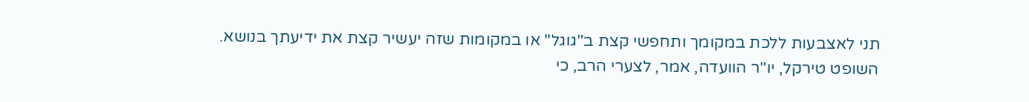תני לאצבעות ללכת במקומך ותחפשי קצת ב"גוגל" או במקומות שזה יעשיר קצת את ידיעתך בנושא.
השופט טירקל, יו"ר הוועדה, אמר, לצערי הרב, כי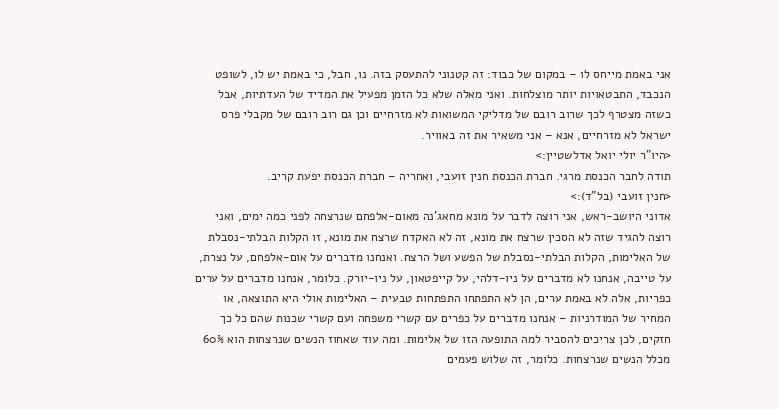אני באמת מייחס לו – במקום של כבוד: זה קטנוני להתעסק בזה. נו, חבל, כי באמת יש לו, לשופט הנכבד, התבטאויות יותר מוצלחות. ואני מאלה שלא כל הזמן מפעיל את המדיד של העדתיות, אבל כשזה מצטרף לכך שרוב רובם של מדליקי המשואות לא מזרחיים וכן גם רוב רובם של מקבלי פרס ישראל לא מזרחיים, אנא – אני משאיר את זה באוויר.
<היו"ר יולי יואל אדלשטיין:>
תודה לחבר הכנסת מרגי. חברת הכנסת חנין זועבי, ואחריה – חברת הכנסת יפעת קריב.
<חנין זועבי (בל"ד):>
אדוני היושב-ראש, אני רוצה לדבר על מונא מחאג'נה מאום-אלפחם שנרצחה לפני כמה ימים, ואני רוצה להגיד שזה לא הסכין שרצח את מונא, זה לא האקדח שרצח את מונא, זו הקלות הבלתי-נסבלת של האלימות, הקלות הבלתי-נסבלת של הפשע ושל הרצח. ואנחנו מדברים על אום-אלפחם, על נצרת, על טייבה, אנחנו לא מדברים על ניו-דלהי, על קייפטאון, על ניו-יורק. כלומר, אנחנו מדברים על ערים כפריות, אלה לא באמת ערים, הן לא התפתחו התפתחות טבעית – האלימות אולי היא התוצאה, או המחיר של המודרניות – אנחנו מדברים על כפרים עם קשרי משפחה ועם קשרי שכנות שהם כל כך חזקים, לכן צריכים להסביר למה התופעה הזו של אלימות. ומה עוד שאחוז הנשים שנרצחות הוא 60% מכלל הנשים שנרצחות. כלומר, זה שלוש פעמים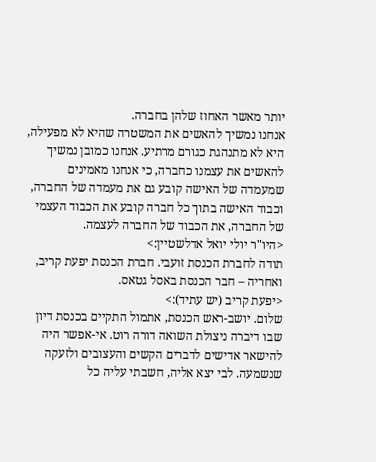יותר מאשר האחוז שלהן בחברה.
אנחנו נמשיך להאשים את המשטרה שהיא לא מפעילה, היא לא מתנהגת כגורם מרתיע. אנחנו כמובן נמשיך להאשים את עצמנו כחברה, כי אנחנו מאמינים שמעמדה של האישה קובע גם את מעמדה של החברה, וכבוד האישה בתוך כל חברה קובע את הכבוד העצמי של החברה, את הכבוד של החברה לעצמה.
<היו"ר יולי יואל אדלשטיין:>
תודה לחברת הכנסת זועבי. חברת הכנסת יפעת קריב, ואחריה – חבר הכנסת באסל גטאס.
<יפעת קריב (יש עתיד):>
שלום. יושב-ראש הכנסת, אתמול התקיים בכנסת דיון שבו דיברה ניצולת השואה דורה רוט. אי-אפשר היה להישאר אדישים לדברים הקשים והעצובים ולזעקה שנשמעה. לבי יצא אליה, חשבתי עליה כל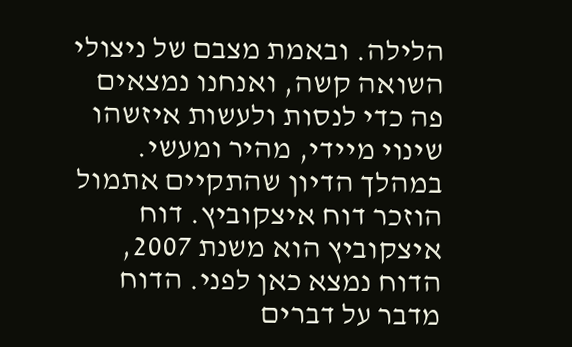הלילה. ובאמת מצבם של ניצולי השואה קשה, ואנחנו נמצאים פה כדי לנסות ולעשות איזשהו שינוי מיידי, מהיר ומעשי.
במהלך הדיון שהתקיים אתמול הוזכר דוח איצקוביץ. דוח איצקוביץ הוא משנת 2007, הדוח נמצא כאן לפני. הדוח מדבר על דברים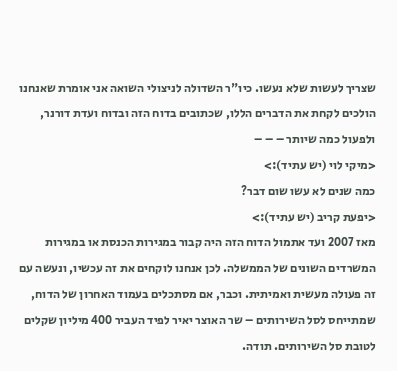שצריך לעשות שלא נעשו. כיו"ר השדולה לניצולי השואה אני אומרת שאנחנו הולכים לקחת את הדברים הללו, שכתובים בדוח הזה ובדוח ועדת דורנר, ולפעול כמה שיותר – – –
<מיקי לוי (יש עתיד):>
כמה שנים לא עשו שום דבר?
<יפעת קריב (יש עתיד):>
מאז 2007 ועד אתמול הדוח הזה היה קבור במגירות הכנסת או במגירות המשרדים השונים של הממשלה. לכן אנחנו לוקחים את זה עכשיו, ונעשה עם זה פעולה מעשית ואמיתית. וכבר, אם מסתכלים בעמוד האחרון של הדוח, שמתייחס לסל השירותים – שר האוצר יאיר לפיד העביר 400 מיליון שקלים לטובת סל השירותים. תודה.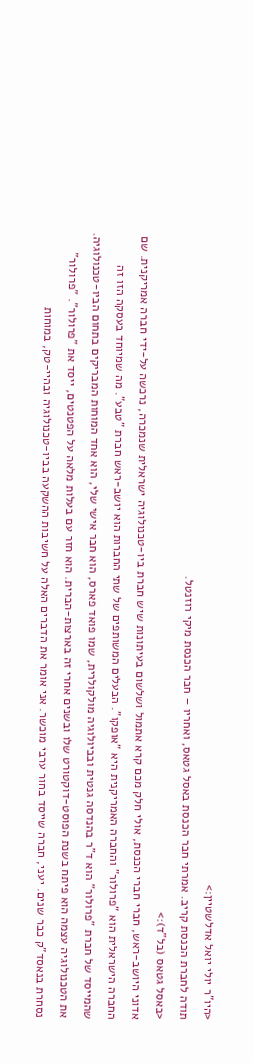<היו"ר יולי יואל אדלשטיין:>
תודה לחברת הכנסת קריב. אמרתי חבר הכנסת באסל גטאס, ואחריו – חבר הכנסת מיקי רוזנטל.
<באסל גטאס (בל"ד):>
אדוני היושב-ראש, חברי חברי הכנסת, אולי חלק מכם קרא אתמול ושלשום בעיתונות שיש חברת ביו-טכנולוגיה ישראלית שנמכרה, נרכשה על-ידי חברה אמריקנית. שם החברה הישראלית הוא "פרולור" והחברה האמריקנית היא "אופקו". הבעלים המשותפים של שתי החברות הוא יושב-ראש חברת "טבע". מה שמיוחד בעסקה הזו זה שהמייסד של חברת "פרולור" הוא ד"ר בהנדסה גנטית ובביולוגיה מולקולרית, שמו פואד פארס, הוא חבר אישי שלי, הוא אחד המוחות המבריקים בתחום הביו-טכנולוגיה. את הטכנולוגיה עצמה הוא פיתח בשנת הפוסט-דוקטורט שלו ובשנים אחרי זה בארצות-הברית. הוא חזר עם בעלות מלאה על הפטנטים, ייסד את "פרולור". "פרולור" נסחרת בנאסד"ק כבר שנים. יעני, חברה שייסד בחור ערבי מוכשר. אני אומר את הדברים האלה על חשיבות ההשקעה בביו-טכנולוגיה ובהיי-טק, במוחות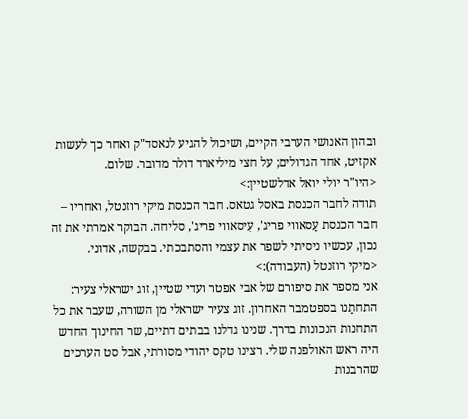ובהון האנושי הערבי הקיים, ושיכול להגיע לנאסד"ק ואחר כך לעשות אקזיט, אחד הגדולים; על חצי מיליארד דולר מדובר. שלום.
<היו"ר יולי יואל אדלשטיין:>
תודה לחבר הכנסת באסל גטאס. חבר הכנסת מיקי רוזנטל, ואחריו – חבר הכנסת עַסאווי פריג', עִיסאווי פריג', סליחה. הבוקר אמרתי את זה נכון, עכשיו ניסיתי לשפר את עצמי והסתבכתי. בבקשה, אדוני.
<מיקי רוזנטל (העבודה):>
אני מספר את סיפורם של אבי אפטר ועדי שטיין, זוג ישראלי צעיר: התחתַנו בספטמבר האחרון. זוג צעיר ישראלי מן השורה, שעבר את כל התחנות הנכונות בדרך. שנינו גדלנו בבתים דתיים, שר החינוך החדש היה ראש האולפנה שלי. רצינו טקס יהודי מסורתי, אבל סט הערכים שהרבנות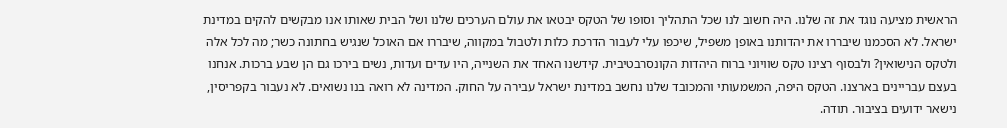הראשית מציעה נוגד את זה שלנו. היה חשוב לנו שכל התהליך וסופו של הטקס יבטאו את עולם הערכים שלנו ושל הבית שאותו אנו מבקשים להקים במדינת ישראל. לא הסכמנו שיבררו את יהדותנו באופן משפיל, שיכפו עלי לעבור הדרכת כלות ולטבול במקווה, שיבררו אם האוכל שנגיש בחתונה כשר; מה לכל אלה ולטקס הנישואין? ולבסוף רצינו טקס שוויוני ברוח היהדות הקונסרבטיבית. קידשנו האחד את השנייה, היו עדים ועדות, נשים בירכו גם הן שבע ברכות. אנחנו בעצם עבריינים בארצנו. הטקס היפה, המשמעותי והמכובד שלנו נחשב במדינת ישראל עבירה על החוק. המדינה לא רואה בנו נשואים. לא נעבור בקפריסין, נישאר ידועים בציבור. תודה.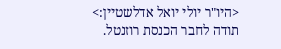<היו"ר יולי יואל אדלשטיין:>
תודה לחבר הכנסת רוזנטל.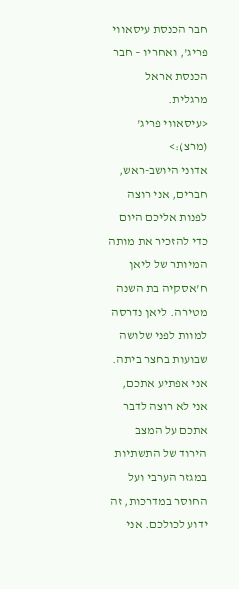חבר הכנסת עיסאווי פריג', ואחריו – חבר הכנסת אראל מרגלית.
<עיסאווי פריג' (מרצ):>
אדוני היושב-ראש, חברים, אני רוצה לפנות אליכם היום כדי להזכיר את מותה המיותר של ליאן ח'אסקיה בת השנה מטירה. ליאן נדרסה למוות לפני שלושה שבועות בחצר ביתה. אני אפתיע אתכם, אני לא רוצה לדבר אתכם על המצב הירוד של התשתיות במגזר הערבי ועל החוסר במדרכות, זה ידוע לכולכם. אני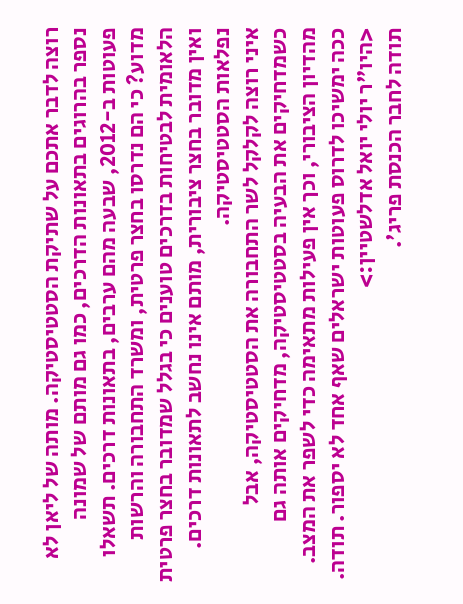רוצה לדבר אתכם על שתיקת הסטטיסטיקה. מותה של ליאן לא נספר בהרוגים בתאונות הדרכים, כמו גם מותם של שמונה פעוטות ב-2012, שבעה מהם ערבים, בתאונות דרכים. תשאלו מדוע? כי הם נדרסו בחצר פרטית, ומשרד התחבורה והרשות הלאומית לבטיחות בדרכים טוענים כי בגלל שמדובר בחצר פרטית ואין מדובר בחצר ציבורית, מותם אינו נחשב לתאונות דרכים. נפלאות הסטטיסטיקה.
איני רוצה לקלקל לשר התחבורה את הסטטיסטיקה, אבל כשמדחיקים את הבעיה בסטטיסטיקה, מדחיקים אותה גם מהדיון הציבורי, וכך אין פעילות מתאימה כדי לשפר את המצב. ככה ימשיכו לדרוס פעוטות ישראלים שאף אחד לא יספור. תודה.
<היו"ר יולי יואל אדלשטיין:>
תודה לחבר הכנסת פריג'.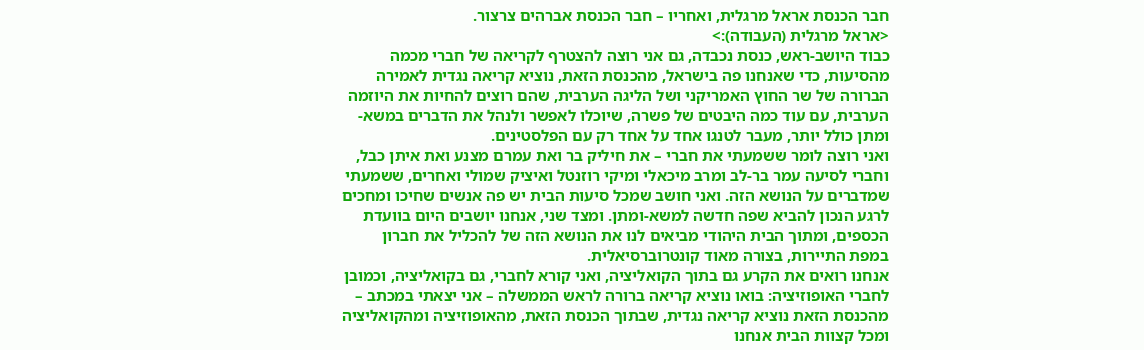חבר הכנסת אראל מרגלית, ואחריו – חבר הכנסת אברהים צרצור.
<אראל מרגלית (העבודה):>
כבוד היושב-ראש, כנסת נכבדה, גם אני רוצה להצטרף לקריאה של חברי מכמה מהסיעות, כדי שאנחנו פה בישראל, מהכנסת הזאת, נוציא קריאה נגדית לאמירה הברורה של שר החוץ האמריקני ושל הליגה הערבית, שהם רוצים להחיות את היוזמה הערבית, עם עוד כמה היבטים של פשרה, שיוכלו לאפשר ולנהל את הדברים במשא-ומתן כולל יותר, מעבר לטנגו אחד על אחד רק עם הפלסטינים.
ואני רוצה לומר ששמעתי את חברי – את חיליק בר ואת עמרם מצנע ואת איתן כבל, וחברי לסיעה עמר בר-לב ומרב מיכאלי ומיקי רוזנטל ואיציק שמולי ואחרים, ששמעתי שמדברים על הנושא הזה. ואני חושב שמכל סיעות הבית יש פה אנשים שחיכו ומחכים לרגע הנכון להביא שפה חדשה למשא-ומתן. ומצד שני, אנחנו יושבים היום בוועדת הכספים, ומתוך הבית היהודי מביאים לנו את הנושא הזה של להכליל את חברון במפת התיירות, בצורה מאוד קונטרוברסיאלית.
אנחנו רואים את הקרע גם בתוך הקואליציה, ואני קורא לחברי, גם בקואליציה, וכמובן לחברי האופוזיציה: בואו נוציא קריאה ברורה לראש הממשלה – אני יצאתי במכתב – מהכנסת הזאת נוציא קריאה נגדית, שבתוך הכנסת הזאת, מהאופוזיציה ומהקואליציה ומכל קצוות הבית אנחנו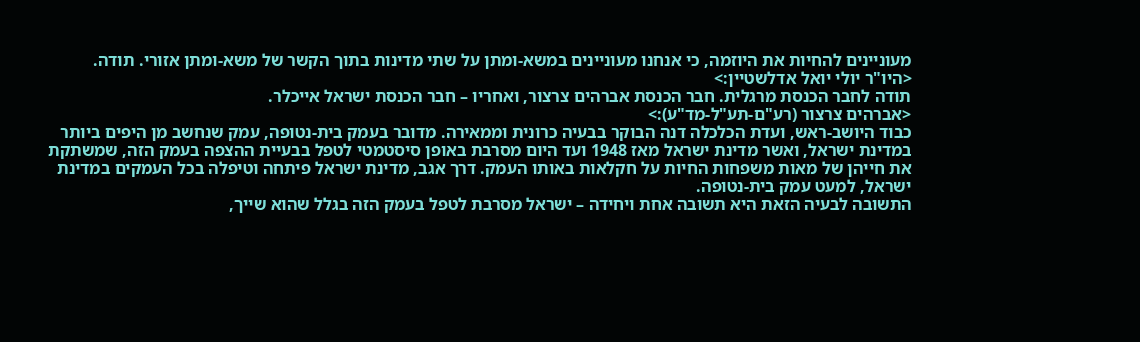מעוניינים להחיות את היוזמה, כי אנחנו מעוניינים במשא-ומתן על שתי מדינות בתוך הקשר של משא-ומתן אזורי. תודה.
<היו"ר יולי יואל אדלשטיין:>
תודה לחבר הכנסת מרגלית. חבר הכנסת אברהים צרצור, ואחריו – חבר הכנסת ישראל אייכלר.
<אברהים צרצור (רע"ם-תע"ל-מד"ע):>
כבוד היושב-ראש, ועדת הכלכלה דנה הבוקר בבעיה כרונית וממאירה. מדובר בעמק בית-נטופה, עמק שנחשב מן היפים ביותר במדינת ישראל, ואשר מדינת ישראל מאז 1948 ועד היום מסרבת באופן סיסטמטי לטפל בבעיית ההצפה בעמק הזה, שמשתקת את חייהן של מאות משפחות החיות על חקלאות באותו העמק. דרך אגב, מדינת ישראל פיתחה וטיפלה בכל העמקים במדינת ישראל, למעט עמק בית-נטופה.
התשובה לבעיה הזאת היא תשובה אחת ויחידה – ישראל מסרבת לטפל בעמק הזה בגלל שהוא שייך,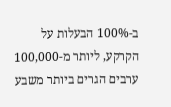ב-100% הבעלות על הקרקע, ליותר מ-100,000 ערבים הגרים ביותר משבע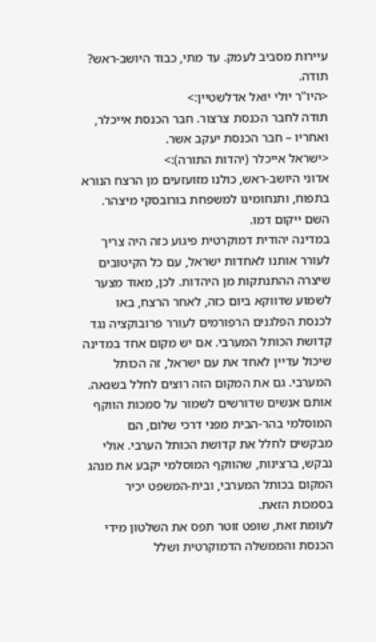עיירות מסביב לעמק. עד מתי, כבוד היושב-ראש? תודה.
<היו"ר יולי יואל אדלשטיין:>
תודה לחבר הכנסת צרצור. חבר הכנסת אייכלר, ואחריו – חבר הכנסת יעקב אשר.
<ישראל אייכלר (יהדות התורה):>
אדוני היושב-ראש, כולנו מזועזעים מן הרצח הנורא בתפוח, ותנחומינו למשפחת בורובסקי מיצהר. השם ייקום דמו.
במדינה יהודית דמוקרטית פיגוע כזה היה צריך לעורר אותנו לאחדות ישראל, עם כל הקיטובים שיצרה ההתנתקות מן היהדות. לכן, מאוד מצער לשמוע שדווקא ביום כזה, לאחר הרצח, באו לכנסת הפלגנים הרפורמים לעורר פרובוקציה נגד קדושת הכותל המערבי. אם יש מקום אחד במדינה שיכול עדיין לאחד את עם ישראל, זה הכותל המערבי. גם את המקום הזה רוצים לחלל בשנאה.
אותם אנשים שדורשים לשמור על סמכות הווקף המוסלמי בהר-הבית מפני דרכי שלום, הם מבקשים לחלל את קדושת הכותל הערבי. אולי נבקש, ברצינות, שהווקף המוסלמי יקבע את מנהג המקום בכותל המערבי, ובית-המשפט יכיר בסמכות הזאת.
לעומת זאת, שופט זוטר תפס את השלטון מידי הכנסת והממשלה הדמוקרטית ושלל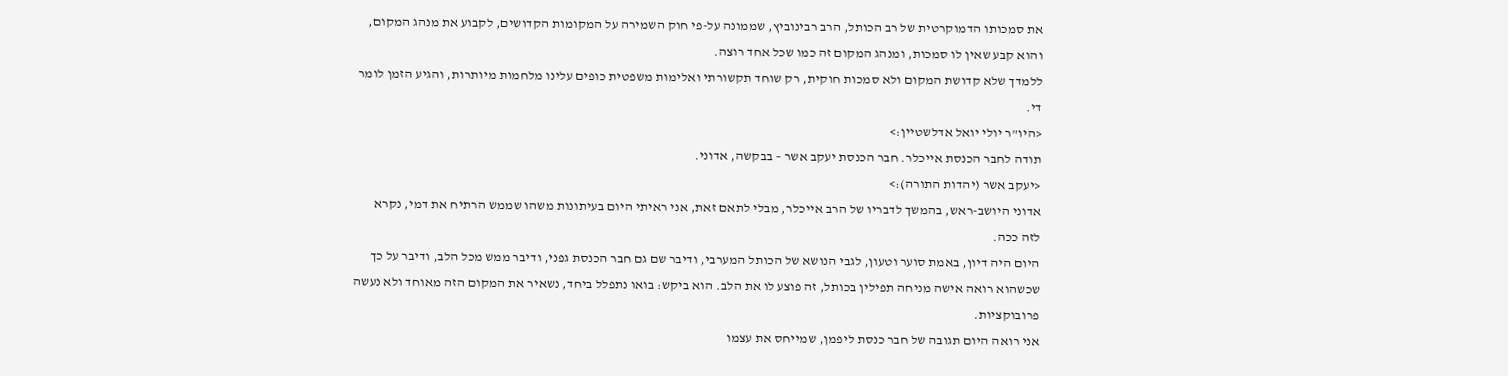את סמכותו הדמוקרטית של רב הכותל, הרב רבינוביץ, שממונה על-פי חוק השמירה על המקומות הקדושים, לקבוע את מנהג המקום, והוא קבע שאין לו סמכות, ומנהג המקום זה כמו שכל אחד רוצה.
ללמדך שלא קדושת המקום ולא סמכות חוקית, רק שוחד תקשורתי ואלימות משפטית כופים עלינו מלחמות מיותרות, והגיע הזמן לומר די.
<היו"ר יולי יואל אדלשטיין:>
תודה לחבר הכנסת אייכלר. חבר הכנסת יעקב אשר – בבקשה, אדוני.
<יעקב אשר (יהדות התורה):>
אדוני היושב-ראש, בהמשך לדבריו של הרב אייכלר, מבלי לתאם זאת, אני ראיתי היום בעיתונות משהו שממש הרתיח את דמי, נקרא לזה ככה.
היום היה דיון, באמת סוער וטעון, לגבי הנושא של הכותל המערבי, ודיבר שם גם חבר הכנסת גפני, ודיבר ממש מכל הלב, ודיבר על כך שכשהוא רואה אישה מניחה תפילין בכותל, זה פוצע לו את הלב. הוא ביקש: בואו נתפלל ביחד, נשאיר את המקום הזה מאוחד ולא נעשה פרובוקציות.
אני רואה היום תגובה של חבר כנסת ליפמן, שמייחס את עצמו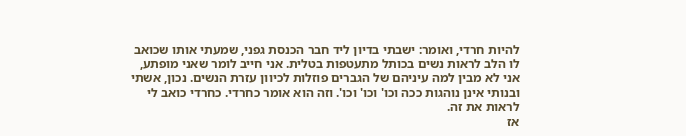להיות חרדי, ואומר: ישבתי בדיון ליד חבר הכנסת גפני, שמעתי אותו שכואב לו הלב לראות נשים בכותל מתעטפות בטלית. אני חייב לומר שאני מופתע, אני לא מבין למה עיניהם של הגברים פוזלות לכיוון עזרת הנשים. נכון, אשתי ובנותי אינן נוהגות ככה וכו' וכו' וכו'. וזה הוא אומר כחרדי. כחרדי כואב לי לראות את זה.
אז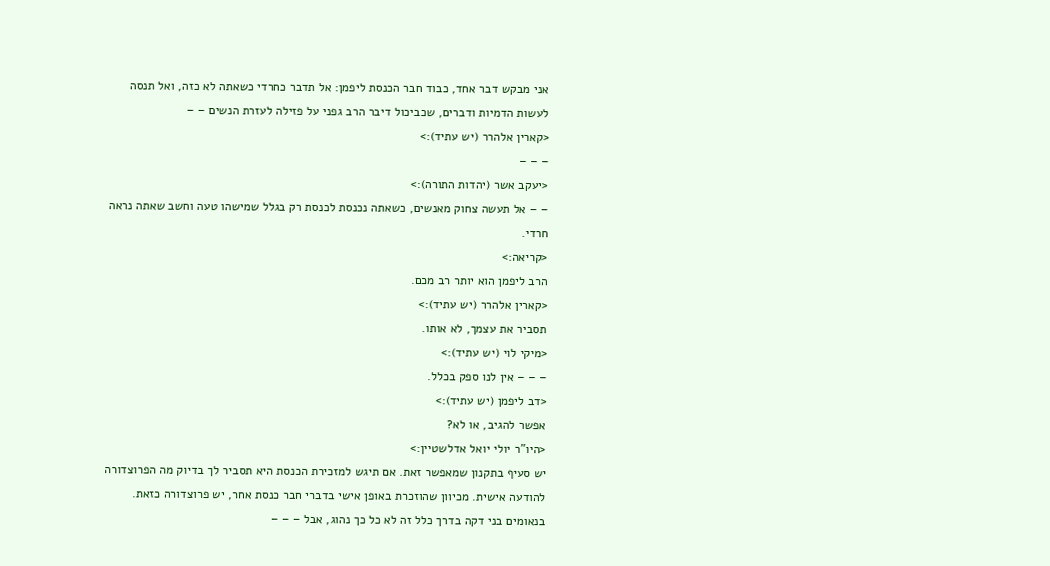אני מבקש דבר אחד, כבוד חבר הכנסת ליפמן: אל תדבר כחרדי כשאתה לא כזה, ואל תנסה לעשות הדמיות ודברים, שכביכול דיבר הרב גפני על פזילה לעזרת הנשים – –
<קארין אלהרר (יש עתיד):>
– – –
<יעקב אשר (יהדות התורה):>
– – אל תעשה צחוק מאנשים, כשאתה נכנסת לכנסת רק בגלל שמישהו טעה וחשב שאתה נראה חרדי.
<קריאה:>
הרב ליפמן הוא יותר רב מכם.
<קארין אלהרר (יש עתיד):>
תסביר את עצמך, לא אותו.
<מיקי לוי (יש עתיד):>
– – – אין לנו ספק בכלל.
<דב ליפמן (יש עתיד):>
אפשר להגיב, או לא?
<היו"ר יולי יואל אדלשטיין:>
יש סעיף בתקנון שמאפשר זאת. אם תיגש למזכירת הכנסת היא תסביר לך בדיוק מה הפרוצדורה להודעה אישית. מכיוון שהוזכרת באופן אישי בדברי חבר כנסת אחר, יש פרוצדורה כזאת. בנאומים בני דקה בדרך כלל זה לא כל כך נהוג, אבל – – –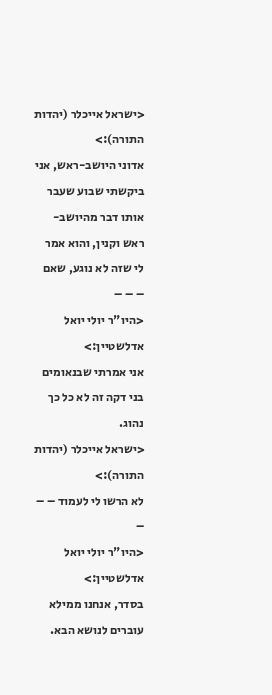<ישראל אייכלר (יהדות התורה):>
אדוני היושב-ראש, אני ביקשתי שבוע שעבר אותו דבר מהיושב-ראש וקנין, והוא אמר לי שזה לא נוגע, שאם – – –
<היו"ר יולי יואל אדלשטיין:>
אני אמרתי שבנאומים בני דקה זה לא כל כך נהוג.
<ישראל אייכלר (יהדות התורה):>
לא הרשו לי לעמוד – – –
<היו"ר יולי יואל אדלשטיין:>
בסדר, אנחנו ממילא עוברים לנושא הבא.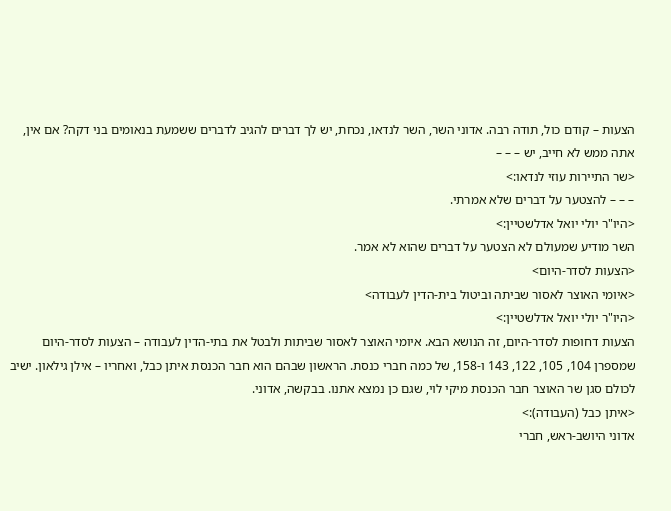הצעות – קודם כול, תודה רבה. אדוני השר, השר לנדאו, נכחת, יש לך דברים להגיב לדברים ששמעת בנאומים בני דקה? אם אין, אתה ממש לא חייב, יש – – –
<שר התיירות עוזי לנדאו:>
– – – להצטער על דברים שלא אמרתי.
<היו"ר יולי יואל אדלשטיין:>
השר מודיע שמעולם לא הצטער על דברים שהוא לא אמר.
<הצעות לסדר-היום>
<איומי האוצר לאסור שביתה וביטול בית-הדין לעבודה>
<היו"ר יולי יואל אדלשטיין:>
הצעות דחופות לסדר-היום, זה הנושא הבא. איומי האוצר לאסור שביתות ולבטל את בתי-הדין לעבודה – הצעות לסדר-היום שמספרן 104, 105, 122, 143 ו-158, של כמה חברי כנסת. הראשון שבהם הוא חבר הכנסת איתן כבל, ואחריו – אילן גילאון. ישיב לכולם סגן שר האוצר חבר הכנסת מיקי לוי, שגם כן נמצא אתנו. בבקשה, אדוני.
<איתן כבל (העבודה):>
אדוני היושב-ראש, חברי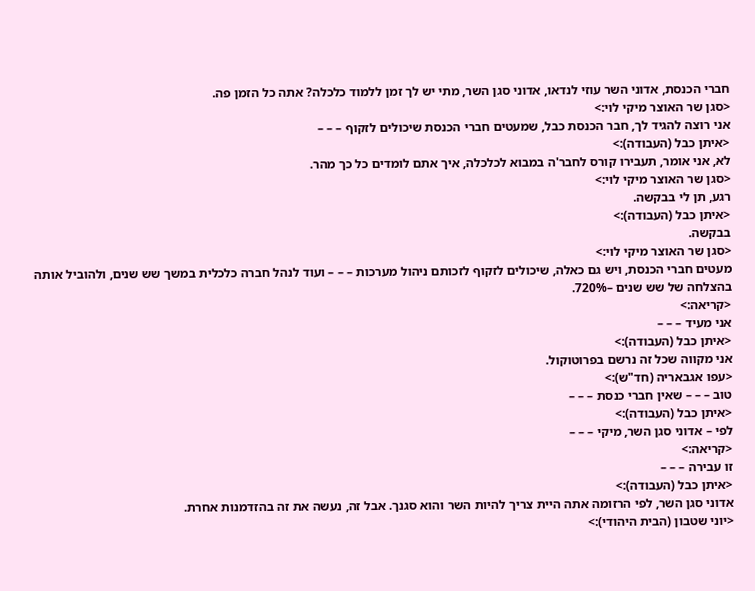חברי הכנסת, אדוני השר עוזי לנדאו, אדוני סגן השר, מתי יש לך זמן ללמוד כלכלה? אתה כל הזמן פה.
<סגן שר האוצר מיקי לוי:>
אני רוצה להגיד לך, חבר הכנסת כבל, שמעטים חברי הכנסת שיכולים לזקוף – – –
<איתן כבל (העבודה):>
לא, אני אומר, תעבירו קורס לחבר'ה במבוא לכלכלה, איך אתם לומדים כל כך מהר.
<סגן שר האוצר מיקי לוי:>
רגע, תן לי בבקשה.
<איתן כבל (העבודה):>
בבקשה.
<סגן שר האוצר מיקי לוי:>
מעטים חברי הכנסת, ויש גם כאלה, שיכולים לזקוף לזכותם ניהול מערכות – – – ועוד לנהל חברה כלכלית במשך שש שנים, ולהוביל אותה בהצלחה של שש שנים –720%.
<קריאה:>
אני מעיד – – –
<איתן כבל (העבודה):>
אני מקווה שכל זה נרשם בפרוטוקול.
<עפו אגבאריה (חד"ש):>
טוב – – – שאין חברי כנסת – – –
<איתן כבל (העבודה):>
לפי – אדוני סגן השר, מיקי – – –
<קריאה:>
זו עבירה – – –
<איתן כבל (העבודה):>
אדוני סגן השר, לפי הרזומה אתה היית צריך להיות השר והוא סגנך. אבל זה, נעשה את זה בהזדמנות אחרת.
<יוני שטבון (הבית היהודי):>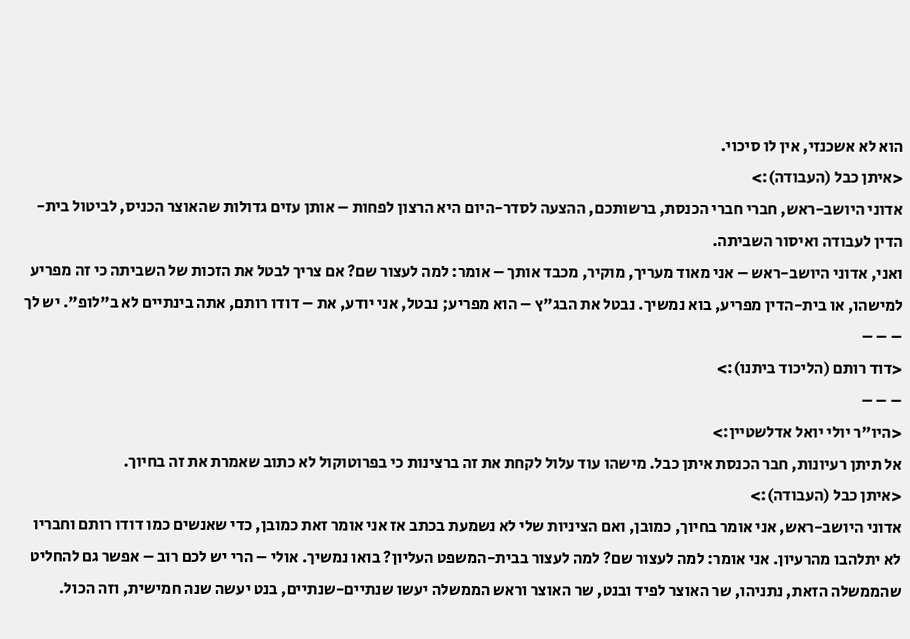הוא לא אשכנזי, אין לו סיכוי.
<איתן כבל (העבודה):>
אדוני היושב-ראש, חברי חברי הכנסת, ברשותכם, ההצעה לסדר-היום היא הרצון לפחות – אותן עזים גדולות שהאוצר הכניס, לביטול בית-הדין לעבודה ואיסור השביתה.
ואני, אדוני היושב-ראש – אני מאוד מעריך, מוקיר, מכבד אותך – אומר: למה לעצור שם? אם צריך לבטל את הזכות של השביתה כי זה מפריע למישהו, או בית-הדין מפריע, בוא נמשיך. נבטל את הבג"ץ – הוא מפריע; נבטל, אני יודע, את – דודו רותם, אתה בינתיים לא ב"לופ". יש לך – – –
<דוד רותם (הליכוד ביתנו):>
– – –
<היו"ר יולי יואל אדלשטיין:>
אל תיתן רעיונות, חבר הכנסת איתן כבל. מישהו עוד עלול לקחת את זה ברצינות כי בפרוטוקול לא כתוב שאמרת את זה בחיוך.
<איתן כבל (העבודה):>
אדוני היושב-ראש, אני אומר בחיוך, כמובן, ואם הציניות שלי לא נשמעת בכתב אז אני אומר זאת כמובן, כדי שאנשים כמו דודו רותם וחבריו לא יתלהבו מהרעיון. אני אומר: למה לעצור שם? למה לעצור בבית-המשפט העליון? בואו נמשיך. אולי – הרי יש לכם רוב – אפשר גם להחליט שהממשלה הזאת, נתניהו, שר האוצר לפיד ובנט, שר האוצר וראש הממשלה יעשו שנתיים-שנתיים, בנט יעשה שנה חמישית, וזה הכול.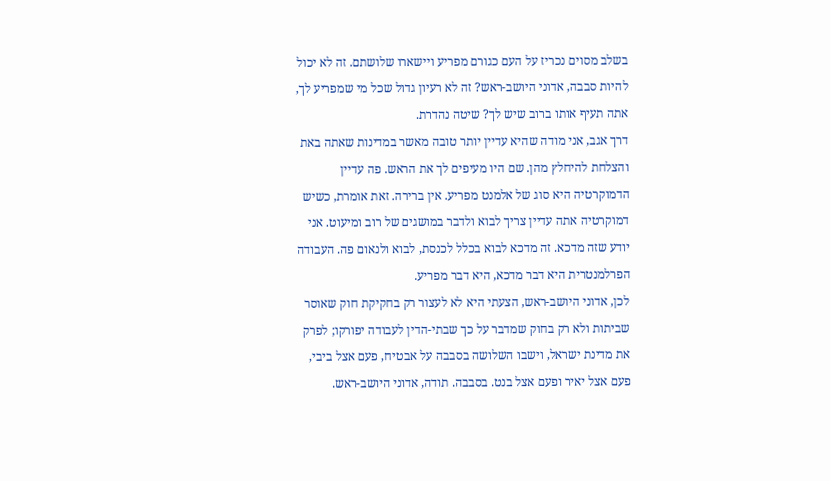בשלב מסוים נכריז על העם כגורם מפריע ויישארו שלושתם. זה לא יכול להיות סבבה, אדוני היושב-ראש? זה לא רעיון גדול שכל מי שמפריע לך, אתה תעיף אותו ברוב שיש לך? שיטה נהדרת.
דרך אגב, אני מודה שהיא עדיין יותר טובה מאשר במדינות שאתה באת והצלחת להיחלץ מהן. שם היו מעיפים לך את הראש. פה עדיין הדמוקרטיה היא סוג של אלמנט מפריע. אין ברירה. זאת אומרת, כשיש דמוקרטיה אתה עדיין צריך לבוא ולדבר במושגים של רוב ומיעוט. אני יודע שזה מדכא. זה מדכא לבוא בכלל לכנסת, לבוא ולנאום פה. העבודה הפרלמנטרית היא דבר מדכא, היא דבר מפריע.
לכן, אדוני היושב-ראש, הצעתי היא לא לעצור רק בחקיקת חוק שאוסר שביתות ולא רק בחוק שמדבר על כך שבתי-הדין לעבודה יפורקו; לפרק את מדינת ישראל, וישבו השלושה בסבבה על אבטיח, פעם אצל ביבי, פעם אצל יאיר ופעם אצל בנט. בסבבה. תודה, אדוני היושב-ראש.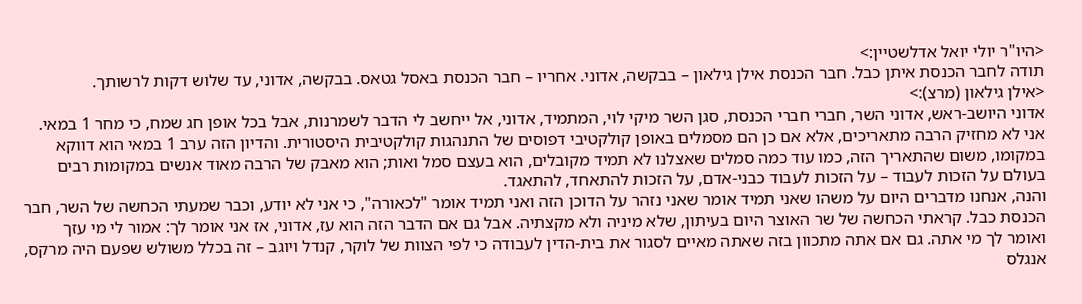<היו"ר יולי יואל אדלשטיין:>
תודה לחבר הכנסת איתן כבל. חבר הכנסת אילן גילאון – בבקשה, אדוני. אחריו – חבר הכנסת באסל גטאס. בבקשה, אדוני, עד שלוש דקות לרשותך.
<אילן גילאון (מרצ):>
אדוני היושב-ראש, אדוני השר, חברי חברי הכנסת, סגן השר מיקי לוי, המתמיד, אדוני, אל ייחשב לי הדבר לשמרנות, אבל בכל אופן חג שמח, כי מחר 1 במאי. אני לא מחזיק הרבה מתאריכים, אלא אם כן הם מסמלים באופן קולקטיבי דפוסים של התנהגות קולקטיבית היסטורית. והדיון הזה ערב 1 במאי הוא דווקא במקומו, משום שהתאריך הזה, כמו עוד כמה סמלים שאצלנו לא תמיד מקובלים, הוא בעצם סמל ואות; הוא מאבק של הרבה מאוד אנשים במקומות רבים בעולם על הזכות לעבוד – על הזכות לעבוד כבני-אדם, על הזכות להתאחד, להתאגד.
והנה, אנחנו מדברים היום על משהו שאני תמיד אומר שאני נזהר על הדוכן הזה ואני תמיד אומר "לכאורה", כי אני לא יודע, וכבר שמעתי הכחשה של השר, חבר הכנסת כבל. קראתי הכחשה של שר האוצר היום בעיתון, שלא מיניה ולא מקצתיה. אבל גם אם הדבר הזה הוא עז, אדוני, אז אני אומר לך: אמור לי מי עזך ואומר לך מי אתה. גם אם אתה מתכוון בזה שאתה מאיים לסגור את בית-הדין לעבודה כי לפי הצוות של לוקר, קנדל ויוגב – זה בכלל משולש שפעם היה מרקס, אנגלס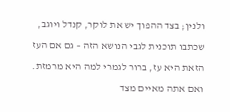ולנין; בצד ההפוך יש את לוקר, קנדל ויוגב, שכתבו תוכנית לגבי הנושא הזה – גם אם העז הזאת היא עז, ברור לגמרי למה היא מרמזת. ואם אתה מאיים מצד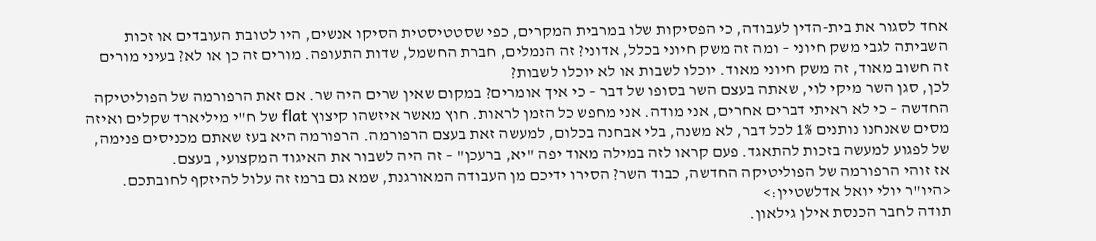אחד לסגור את בית-הדין לעבודה, כי הפסיקות שלו במרבית המקרים, כפי שסטטיסטית הסיקו אנשים, היו לטובת העובדים או זכות השביתה לגבי משק חיוני – ומה זה משק חיוני בכלל, אדוני? זה הנמלים, חברת החשמל, שדות התעופה. מורים זה כן או לא? בעיני מורים זה חשוב מאוד, זה משק חיוני מאוד. יוכלו לשבות או לא יוכלו לשבות?
לכן, סגן השר מיקי לוי, שאתה בעצם השר בסופו של דבר – כי איך אומרים? במקום שאין שרים היה שר. אם זאת הרפורמה של הפוליטיקה החדשה – כי לא ראיתי דברים אחרים, אני מודה. אני מחפש כל הזמן לראות. חוץ מאשר איזשהו קיצוץ flat של ח"י מיליארד שקלים ואיזה מסים שאנחנו נותנים 1% לכל דבר, לא משנה, בלי אבחנה בכלום, למעשה זאת בעצם הרפורמה. הרפורמה היא בעז שאתם מכניסים פנימה, של לפגוע למעשה בזכות להתאגד. פעם קראו לזה במילה מאוד יפה "יא, ברעכן" – זה היה לשבור את האיגוד המקצועי, בעצם.
אז זוהי הרפורמה של הפוליטיקה החדשה, כבוד השר? הסירו ידיכם מן העבודה המאורגנת, שמא גם ברמז זה עלול להיזקף לחובתכם.
<היו"ר יולי יואל אדלשטיין:>
תודה לחבר הכנסת אילן גילאון.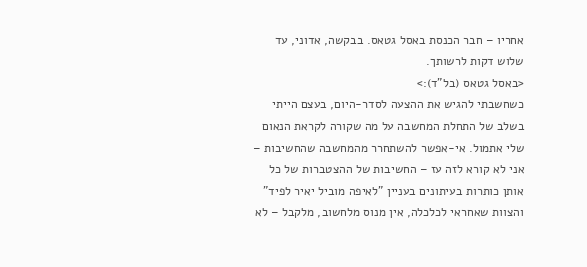אחריו – חבר הכנסת באסל גטאס. בבקשה, אדוני, עד שלוש דקות לרשותך.
<באסל גטאס (בל"ד):>
כשחשבתי להגיש את ההצעה לסדר-היום, בעצם הייתי בשלב של התחלת המחשבה על מה שקורה לקראת הנאום שלי אתמול. אי-אפשר להשתחרר מהמחשבה שהחשיבות – אני לא קורא לזה עז – החשיבות של ההצטברות של כל אותן כותרות בעיתונים בעניין "לאיפה מוביל יאיר לפיד" והצוות שאחראי לכלכלה, אין מנוס מלחשוב, מלקבל – לא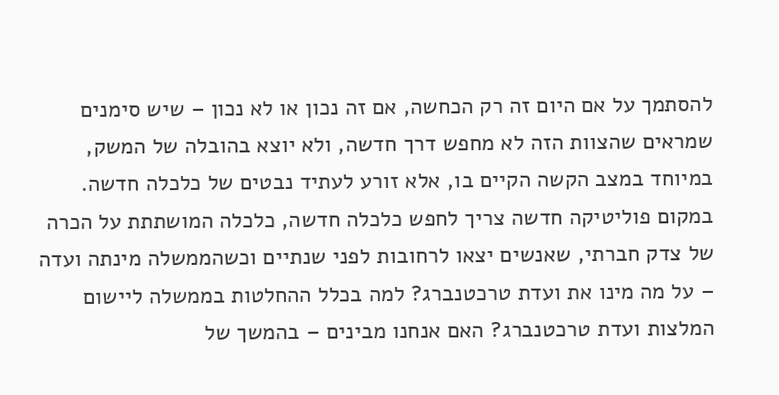להסתמך על אם היום זה רק הכחשה, אם זה נכון או לא נכון – שיש סימנים שמראים שהצוות הזה לא מחפש דרך חדשה, ולא יוצא בהובלה של המשק, במיוחד במצב הקשה הקיים בו, אלא זורע לעתיד נבטים של כלכלה חדשה.
במקום פוליטיקה חדשה צריך לחפש כלכלה חדשה, כלכלה המושתתת על הכרה של צדק חברתי, שאנשים יצאו לרחובות לפני שנתיים וכשהממשלה מינתה ועדה – על מה מינו את ועדת טרכטנברג? למה בכלל ההחלטות בממשלה ליישום המלצות ועדת טרכטנברג? האם אנחנו מבינים – בהמשך של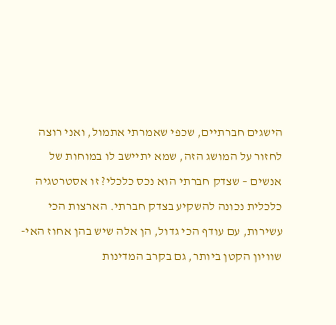הישגים חברתיים, שכפי שאמרתי אתמול, ואני רוצה לחזור על המושג הזה, שמא יתיישב לו במוחות של אנשים – שצדק חברתי הוא נכס כלכלי? זו אסטרטגיה כלכלית נכונה להשקיע בצדק חברתי. הארצות הכי עשירות, עם עודף הכי גדול, הן אלה שיש בהן אחוז האי-שוויון הקטן ביותר, גם בקרב המדינות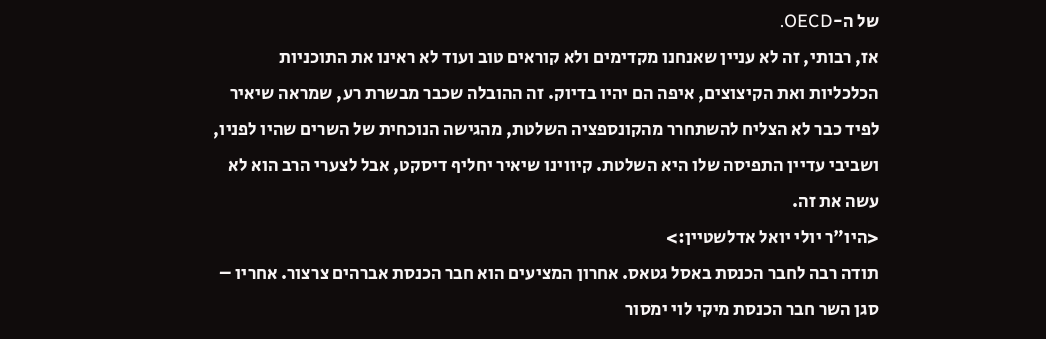של ה-OECD.
אז, רבותי, זה לא עניין שאנחנו מקדימים ולא קוראים טוב ועוד לא ראינו את התוכניות הכלכליות ואת הקיצוצים, איפה הם יהיו בדיוק. זה ההובלה שכבר מבשרת רע, שמראה שיאיר לפיד כבר לא הצליח להשתחרר מהקונספציה השלטת, מהגישה הנוכחית של השרים שהיו לפניו, ושביבי עדיין התפיסה שלו היא השלטת. קיווינו שיאיר יחליף דיסקט, אבל לצערי הרב הוא לא עשה את זה.
<היו"ר יולי יואל אדלשטיין:>
תודה רבה לחבר הכנסת באסל גטאס. אחרון המציעים הוא חבר הכנסת אברהים צרצור. אחריו – סגן השר חבר הכנסת מיקי לוי ימסור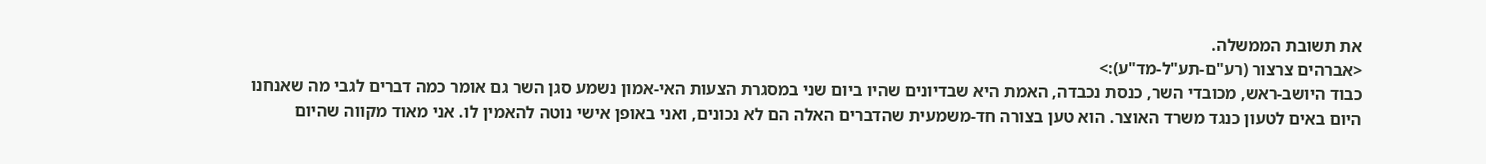את תשובת הממשלה.
<אברהים צרצור (רע"ם-תע"ל-מד"ע):>
כבוד היושב-ראש, מכובדי השר, כנסת נכבדה, האמת היא שבדיונים שהיו ביום שני במסגרת הצעות האי-אמון נשמע סגן השר גם אומר כמה דברים לגבי מה שאנחנו היום באים לטעון כנגד משרד האוצר. הוא טען בצורה חד-משמעית שהדברים האלה הם לא נכונים, ואני באופן אישי נוטה להאמין לו. אני מאוד מקווה שהיום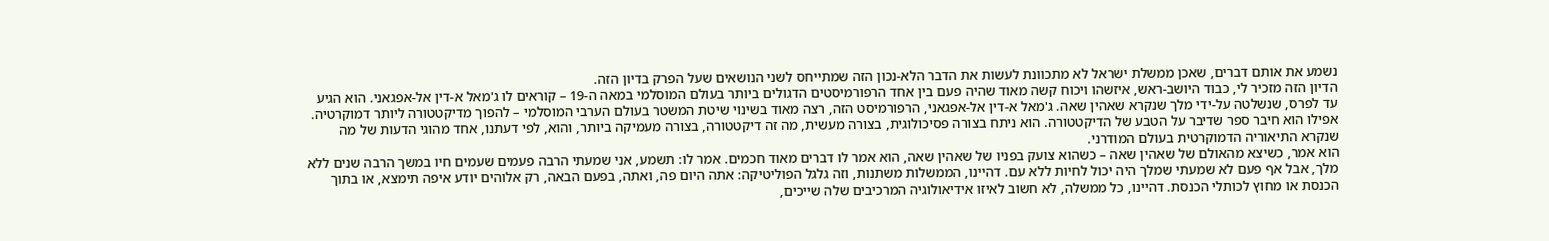נשמע את אותם דברים, שאכן ממשלת ישראל לא מתכוונת לעשות את הדבר הלא-נכון הזה שמתייחס לשני הנושאים שעל הפרק בדיון הזה.
הדיון הזה מזכיר לי, כבוד היושב-ראש, איזשהו ויכוח קשה מאוד שהיה פעם בין אחד הרפורמיסטים הדגולים ביותר בעולם המוסלמי במאה ה-19 – קוראים לו ג'מאל א-דין אל-אפגאני. הוא הגיע עד לפרס, שנשלטה על-ידי מלך שנקרא שאהין שאה. ג'מאל א-דין אל-אפגאני, הרפורמיסט הזה, רצה מאוד בשינוי שיטת המשטר בעולם הערבי המוסלמי – להפוך מדיקטטורה ליותר דמוקרטיה. אפילו הוא חיבר ספר שדיבר על הטבע של הדיקטטורה. הוא ניתח בצורה פסיכולוגית, בצורה מעשית, מה זה דיקטטורה, בצורה מעמיקה ביותר, והוא, לפי דעתנו, אחד מהוגי הדעות של מה שנקרא התיאוריה הדמוקרטית בעולם המודרני.
הוא אמר, כשיצא מהאולם של שאהין שאה – כשהוא צועק בפניו של שאהין שאה, הוא אמר לו דברים מאוד חכמים. אמר לו: תשמע, אני שמעתי הרבה פעמים שעמים חיו במשך הרבה שנים ללא מלך, אבל אף פעם לא שמעתי שמלך היה יכול לחיות ללא עם. דהיינו, הממשלות משתנות, וזה גלגל הפוליטיקה: אתה היום פה, ואתה, בפעם הבאה, רק אלוהים יודע איפה תימצא, או בתוך הכנסת או מחוץ לכותלי הכנסת. דהיינו, כל ממשלה, לא חשוב לאיזו אידיאולוגיה המרכיבים שלה שייכים,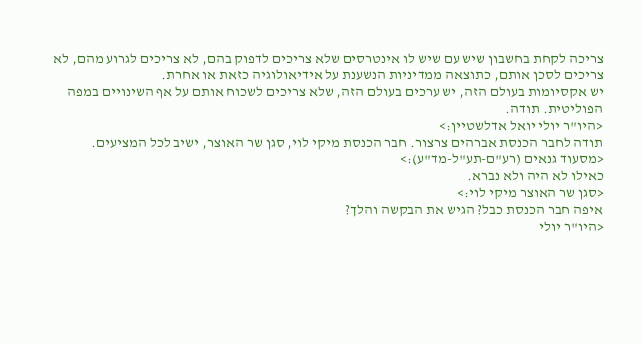צריכה לקחת בחשבון שיש עם שיש לו אינטרסים שלא צריכים לדפוק בהם, לא צריכים לגרוע מהם, לא צריכים לסכן אותם, כתוצאה ממדיניות הנשענת על אידיאולוגיה כזאת או אחרת.
יש אקסיומות בעולם הזה, יש ערכים בעולם הזה, שלא צריכים לשכוח אותם על אף השינויים במפה הפוליטית. תודה.
<היו"ר יולי יואל אדלשטיין:>
תודה לחבר הכנסת אברהים צרצור. חבר הכנסת מיקי לוי, סגן שר האוצר, ישיב לכל המציעים.
<מסעוד גנאים (רע"ם-תע"ל-מד"ע):>
כאילו לא היה ולא נברא.
<סגן שר האוצר מיקי לוי:>
איפה חבר הכנסת כבל? הגיש את הבקשה והלך?
<היו"ר יולי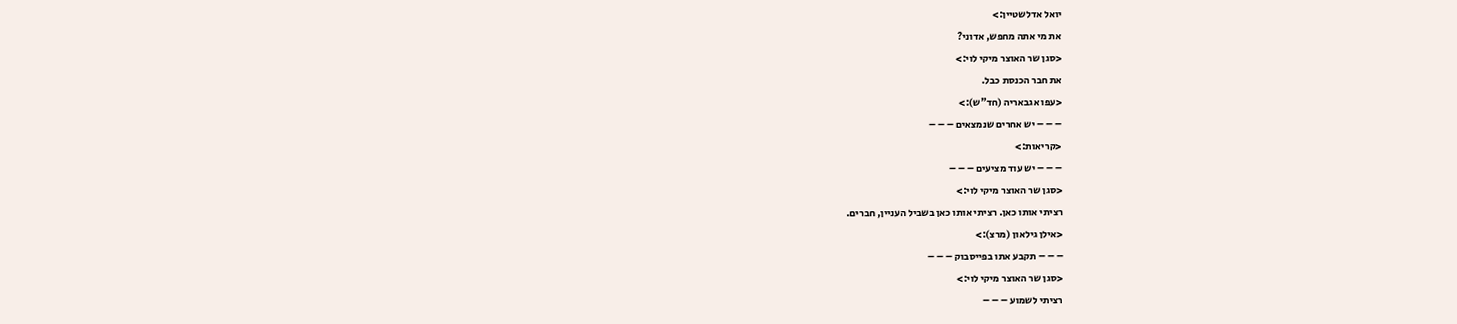יואל אדלשטיין:>
את מי אתה מחפש, אדוני?
<סגן שר האוצר מיקי לוי:>
את חבר הכנסת כבל.
<עפו אגבאריה (חד"ש):>
– – – יש אחרים שנמצאים – – –
<קריאות:>
– – – יש עוד מציעים – – –
<סגן שר האוצר מיקי לוי:>
רציתי אותו כאן. רציתי אותו כאן בשביל העניין, חברים.
<אילן גילאון (מרצ):>
– – – תקבע אתו בפייסבוק – – –
<סגן שר האוצר מיקי לוי:>
רציתי לשמוע – – –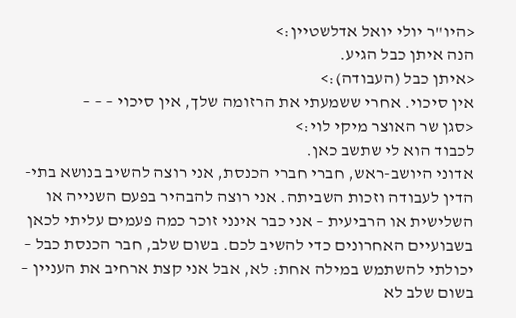<היו"ר יולי יואל אדלשטיין:>
הנה איתן כבל הגיע.
<איתן כבל (העבודה):>
אין סיכוי. אחרי ששמעתי את הרזומה שלך, אין סיכוי – – –
<סגן שר האוצר מיקי לוי:>
לכבוד הוא לי שתשב כאן.
אדוני היושב-ראש, חברי חברי הכנסת, אני רוצה להשיב בנושא בתי-הדין לעבודה וזכות השביתה. אני רוצה להבהיר בפעם השנייה או השלישית או הרביעית – אני כבר אינני זוכר כמה פעמים עליתי לכאן בשבועיים האחרונים כדי להשיב לכם. בשום שלב, חבר הכנסת כבל – יכולתי להשתמש במילה אחת: לא, אבל אני קצת ארחיב את העניין – בשום שלב לא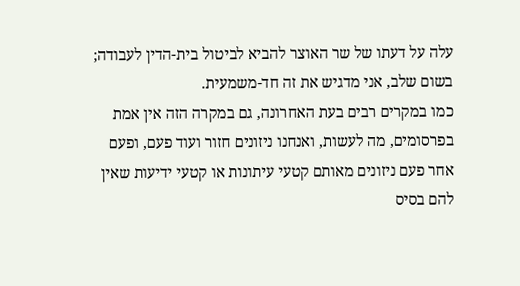עלה על דעתו של שר האוצר להביא לביטול בית-הדין לעבודה; בשום שלב, אני מדגיש את זה חד-משמעית.
כמו במקרים רבים בעת האחרונה, גם במקרה הזה אין אמת בפרסומים, מה לעשות, ואנחנו ניזונים חזור ועוד פעם, ופעם אחר פעם ניזונים מאותם קטעי עיתונות או קטעי ידיעות שאין להם בסיס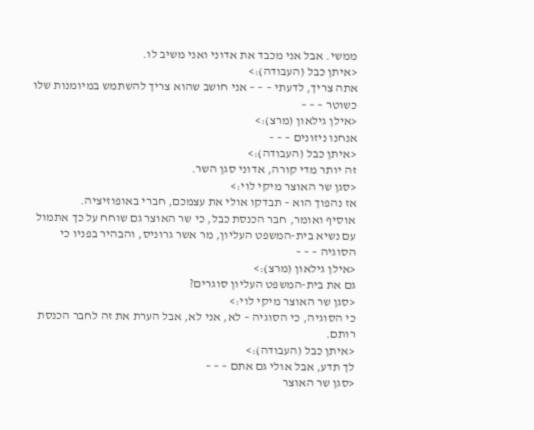ממשי. אבל אני מכבד את אדוני ואני משיב לו.
<איתן כבל (העבודה):>
אתה צריך, לדעתי – – – אני חושב שהוא צריך להשתמש במיומנות שלו כשוטר – – –
<אילן גילאון (מרצ):>
אנחנו ניזונים – – –
<איתן כבל (העבודה):>
זה יותר מדי קורה, אדוני סגן השר.
<סגן שר האוצר מיקי לוי:>
אז נהפוך הוא – תבדקו אולי את עצמכם, חברי באופוזיציה.
אוסיף ואומר, חבר הכנסת כבל, כי שר האוצר גם שוחח על כך אתמול עם נשיא בית-המשפט העליון, מר אשר גרוניס, והבהיר בפניו כי הסוגיה – – –
<אילן גילאון (מרצ):>
גם את בית-המשפט העליון סוגרים?
<סגן שר האוצר מיקי לוי:>
כי הסוגיה, כי הסוגיה – לא, אני לא, אבל הערת את זה לחבר הכנסת רותם.
<איתן כבל (העבודה):>
לך תדע, אבל אולי גם אתם – – –
<סגן שר האוצר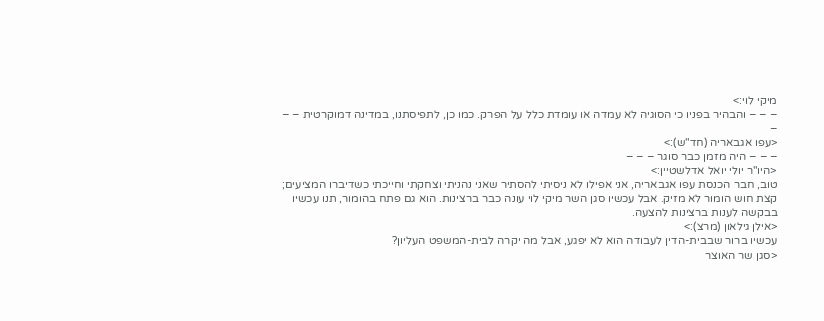מיקי לוי:>
– – – והבהיר בפניו כי הסוגיה לא עמדה או עומדת כלל על הפרק. כמו כן, לתפיסתנו, במדינה דמוקרטית – – –
<עפו אגבאריה (חד"ש):>
– – – היה מזמן כבר סוגר – – –
<היו"ר יולי יואל אדלשטיין:>
טוב, חבר הכנסת עפו אגבאריה, אני אפילו לא ניסיתי להסתיר שאני נהניתי וצחקתי וחייכתי כשדיברו המציעים; קצת חוש הומור לא מזיק. אבל עכשיו סגן השר מיקי לוי עונה כבר ברצינות. הוא גם פתח בהומור, תנו עכשיו בבקשה לענות ברצינות להצעה.
<אילן גילאון (מרצ):>
עכשיו ברור שבבית-הדין לעבודה הוא לא יפגע, אבל מה יקרה לבית-המשפט העליון?
<סגן שר האוצר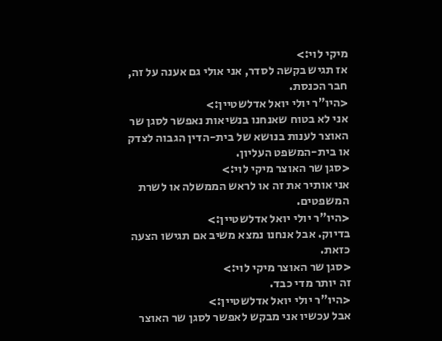מיקי לוי:>
אז תגיש בקשה לסדר, אני אולי גם אענה על זה, חבר הכנסת.
<היו"ר יולי יואל אדלשטיין:>
אני לא בטוח שאנחנו בנשיאות נאפשר לסגן שר האוצר לענות בנושא של בית-הדין הגבוה לצדק או בית-המשפט העליון.
<סגן שר האוצר מיקי לוי:>
אני אותיר את זה או לראש הממשלה או לשרת המשפטים.
<היו"ר יולי יואל אדלשטיין:>
בדיוק. אבל אנחנו נמצא משיב אם תגישו הצעה כזאת.
<סגן שר האוצר מיקי לוי:>
זה יותר מדי כבד.
<היו"ר יולי יואל אדלשטיין:>
אבל עכשיו אני מבקש לאפשר לסגן שר האוצר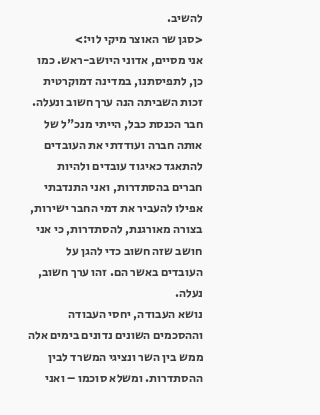להשיב.
<סגן שר האוצר מיקי לוי:>
אני מסיים, אדוני היושב-ראש. כמו כן, לתפיסתנו, במדינה דמוקרטית זכות השביתה הנה ערך חשוב ונעלה. חבר הכנסת כבל, הייתי מנכ"ל של אותה חברה ועודדתי את העובדים להתאגד כאיגוד עובדים ולהיות חברים בהסתדרות, ואני התנדבתי אפילו להעביר את דמי החבר ישירות, בצורה מאורגנת, להסתדרות, כי אני חושב שזה חשוב כדי להגן על העובדים באשר הם. זהו ערך חשוב, נעלה.
נושא העבודה, יחסי העבודה וההסכמים השונים נדונים בימים אלה ממש בין השר ונציגי המשרד לבין ההסתדרות. ומשלא סוכמו – ואני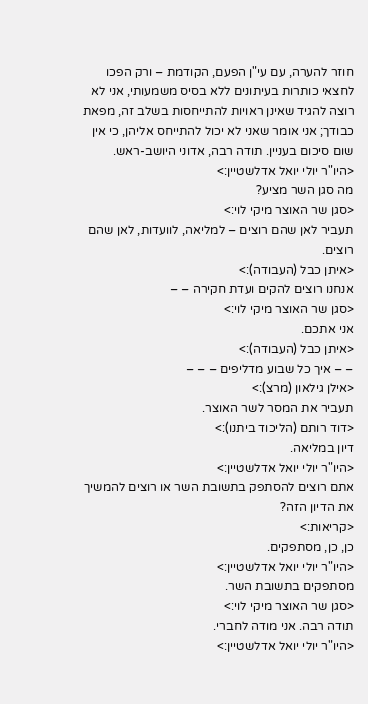חוזר להערה, עם עי"ן הפעם, הקודמת – ורק הפכו לחצאי כותרות בעיתונים ללא בסיס משמעותי, אני לא רוצה להגיד שאינן ראויות להתייחסות בשלב זה, מפאת כבודך; אני אומר שאני לא יכול להתייחס אליהן, כי אין שום סיכום בעניין. תודה רבה, אדוני היושב-ראש.
<היו"ר יולי יואל אדלשטיין:>
מה סגן השר מציע?
<סגן שר האוצר מיקי לוי:>
תעביר לאן שהם רוצים – למליאה, לוועדות, לאן שהם רוצים.
<איתן כבל (העבודה):>
אנחנו רוצים להקים ועדת חקירה – –
<סגן שר האוצר מיקי לוי:>
אני אתכם.
<איתן כבל (העבודה):>
– – איך כל שבוע מדליפים – – –
<אילן גילאון (מרצ):>
תעביר את המסר לשר האוצר.
<דוד רותם (הליכוד ביתנו):>
דיון במליאה.
<היו"ר יולי יואל אדלשטיין:>
אתם רוצים להסתפק בתשובת השר או רוצים להמשיך את הדיון הזה?
<קריאות:>
כן, כן, מסתפקים.
<היו"ר יולי יואל אדלשטיין:>
מסתפקים בתשובת השר.
<סגן שר האוצר מיקי לוי:>
תודה רבה. אני מודה לחברי.
<היו"ר יולי יואל אדלשטיין:>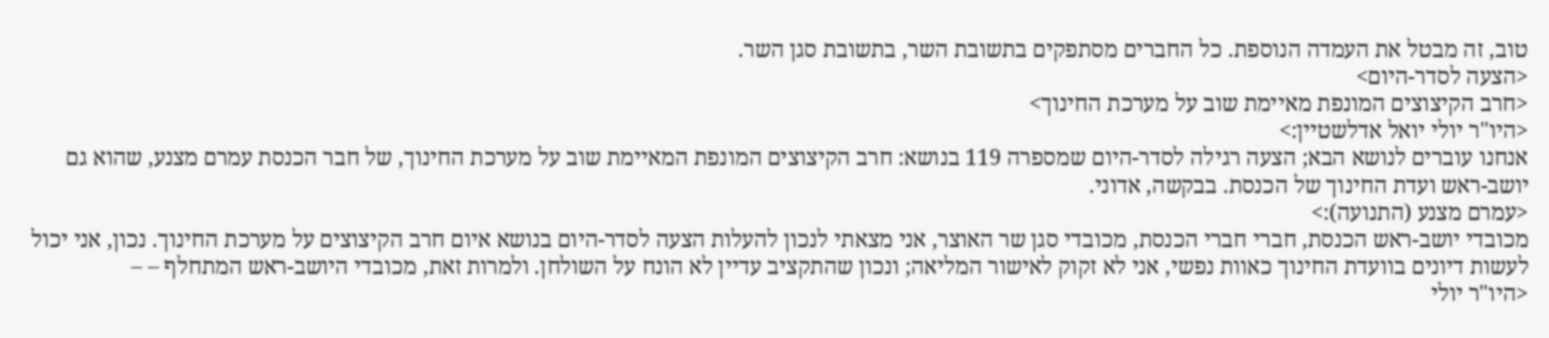טוב, זה מבטל את העמדה הנוספת. כל החברים מסתפקים בתשובת השר, בתשובת סגן השר.
<הצעה לסדר-היום>
<חרב הקיצוצים המונפת מאיימת שוב על מערכת החינוך>
<היו"ר יולי יואל אדלשטיין:>
אנחנו עוברים לנושא הבא; הצעה רגילה לסדר-היום שמספרה 119 בנושא: חרב הקיצוצים המונפת המאיימת שוב על מערכת החינוך, של חבר הכנסת עמרם מצנע, שהוא גם יושב-ראש ועדת החינוך של הכנסת. בבקשה, אדוני.
<עמרם מצנע (התנועה):>
מכובדי יושב-ראש הכנסת, חברי חברי הכנסת, מכובדי סגן שר האוצר, אני מצאתי לנכון להעלות הצעה לסדר-היום בנושא איום חרב הקיצוצים על מערכת החינוך. נכון, אני יכול לעשות דיונים בוועדת החינוך כאוות נפשי, אני לא זקוק לאישור המליאה; ונכון שהתקציב עדיין לא הונח על השולחן. ולמרות זאת, מכובדי היושב-ראש המתחלף – –
<היו"ר יולי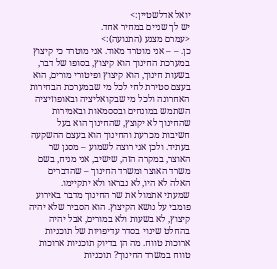יואל אדלשטיין:>
יש לך שניים במחיר אחד.
<עמרם מצנע (התנועה):>
כן. – – אני מוטרד מאוד. אני מוטרד כי קיצוץ במערכת החינוך הוא קיצוץ, בסופו של דבר, בשעות חינוך, הוא קיצוץ ופיטורי מורים, הוא בעצם סטירת לחי לכל מי שבמערכת הבחירות האחרונה ולכל מי שבקואליציה ובאופוזיציה השתמש במונחים ובססמאות ובאמירות שהחינוך לא יקוצץ, שהחינוך הוא בעל חשיבות מכרעת והחינוך הוא בעצם ההשקעה בעתיד. ולכן אני רוצה לשמוע – מסגן שר האוצר, במקרה הזה, שישיב, אני מניח, בשם משרד האוצר ומשרד החינוך – שהדברים האלה לא היו, לא נבראו ולא יתקיימו.
שמעתי אתמול את שר החינוך מדבר באירוע פומבי על נושא הקיצוץ. הוא הסביר שלא יהיה קיצוץ, לא בשעות ולא במורים, אבל יהיה בהחלט שינוי בסדר עדיפויות של תוכניות ארוכות טווח. מה הן בדיוק תוכניות ארוכות טווח במשרד החינוך? תוכניות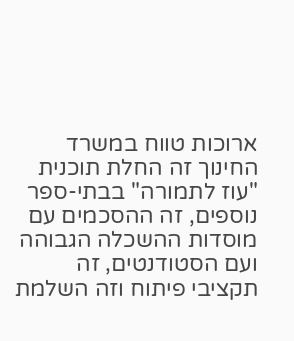ארוכות טווח במשרד החינוך זה החלת תוכנית "עוז לתמורה" בבתי-ספר נוספים, זה ההסכמים עם מוסדות ההשכלה הגבוהה ועם הסטודנטים, זה תקציבי פיתוח וזה השלמת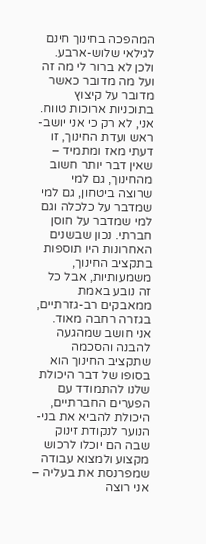המהפכה בחינוך חינם לגילאי שלוש-ארבע. ולכן לא ברור לי מה זה ועל מה מדובר כאשר מדובר על קיצוץ בתוכניות ארוכות טווח.
אני, לא רק כי אני יושב-ראש ועדת החינוך, זו דעתי מאז ומתמיד – שאין דבר יותר חשוב מהחינוך, גם למי שרוצה ביטחון, גם למי שמדבר על כלכלה וגם למי שמדבר על חוסן חברתי. נכון שבשנים האחרונות היו תוספות בתקציב החינוך, משמעותיות, אבל כל זה נובע באמת ממאבקים רב-גזרתיים, בגזרה רחבה מאוד.
אני חושב שמהגעה להבנה והסכמה שתקציב החינוך הוא בסופו של דבר היכולת שלנו להתמודד עם הפערים החברתיים, היכולת להביא את בני-הנוער לנקודת זינוק שבה הם יוכלו לרכוש מקצוע ולמצוא עבודה שמפרנסת את בעליה – אני רוצה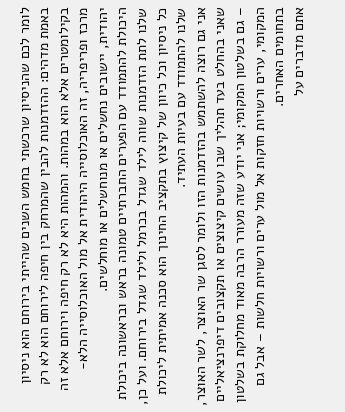לומר לכם שהניסיון שרכשתי בחמש השנים שהייתי בירוחם הוא ניסיון באמת מדהים: ההזדמנות להבין שהמרחק בין חיפה לירוחם הוא לא רק בקילומטרים אלא הוא במהות. והמהות היא לא רק חיפה וירוחם אלא זה מרכז ופריפריה, זה האוכלוסייה היהודית אל מול האוכלוסייה הלא-יהודית, יישובים נחשלים או מנוחשלים או מוחלשים.
היכולת להתמודד עם הפערים החברתיים טמונה בראש ובראשונה ביכולת שלנו לתת הזדמנות שווה לילד שגדל בכרמל ולילד שגדל בירוחם. ועל כן, כל ניסיון וכל כיוון של קיצוץ בתקציב החינוך הוא סכנה אמיתית ליכולת שלנו להתמודד עם בעיות העתיד.
אני גם רוצה להשתמש בהזדמנות הזו ולומר לסגן שר האוצר, לשר האוצר, שאני בהחלט בעד תהליך שבו עושים קיצוצים או תקצובים דיפרנציאליים – גם בשלטון המקומי; אני יודע שזה מעורר הרבה מאוד מחלוקת בשלטון המקומי, ערים ורשויות חזקות אל מול ערים ורשויות חלשות – אבל גם בתחומים האחרים.
אתם מדברים על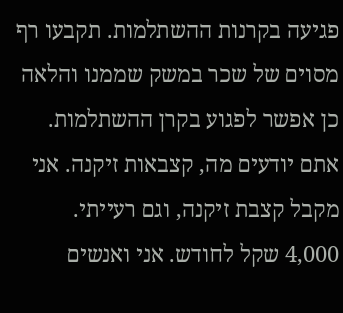פגיעה בקרנות ההשתלמות. תקבעו רף מסוים של שכר במשק שממנו והלאה כן אפשר לפגוע בקרן ההשתלמות. אתם יודעים מה, קצבאות זיקנה. אני מקבל קצבת זיקנה, וגם רעייתי. 4,000 שקל לחודש. אני ואנשים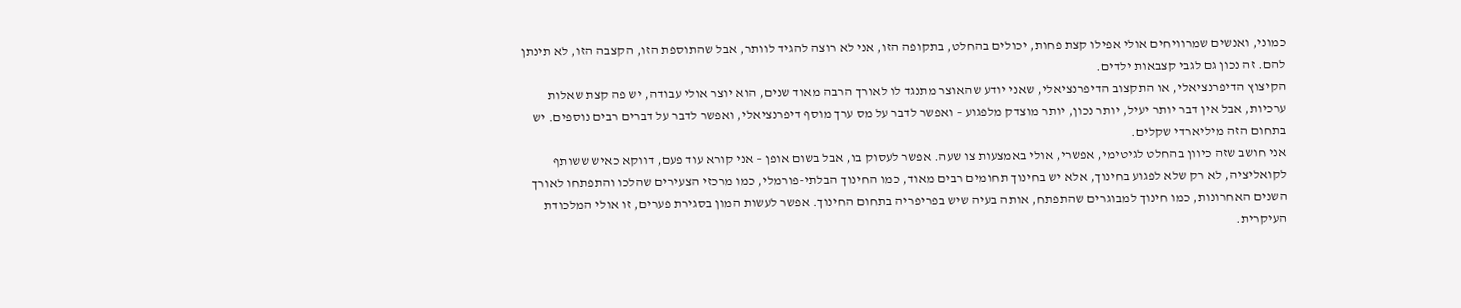כמוני, ואנשים שמרוויחים אולי אפילו קצת פחות, יכולים בהחלט, בתקופה הזו, אני לא רוצה להגיד לוותר, אבל שהתוספת הזו, הקצבה הזו, לא תינתן להם. זה נכון גם לגבי קצבאות ילדים.
הקיצוץ הדיפרנציאלי, או התקצוב הדיפרנציאלי, שאני יודע שהאוצר מתנגד לו לאורך הרבה מאוד שנים, הוא יוצר אולי עבודה, יש פה קצת שאלות ערכיות, אבל אין דבר יותר יעיל, יותר נכון, יותר מוצדק מלפגוע – ואפשר לדבר על מס ערך מוסף דיפרנציאלי, ואפשר לדבר על דברים רבים נוספים. יש בתחום הזה מיליארדי שקלים.
אני חושב שזה כיוון בהחלט לגיטימי, אפשרי, אולי באמצעות צו שעה. אפשר לעסוק בו, אבל בשום אופן – אני קורא עוד פעם, דווקא כאיש ששותף לקואליציה, לא רק שלא לפגוע בחינוך, אלא יש בחינוך תחומים רבים מאוד, כמו החינוך הבלתי-פורמלי, כמו מרכזי הצעירים שהלכו והתפתחו לאורך השנים האחרונות, כמו חינוך למבוגרים שהתפתח, אותה בעיה שיש בפריפריה בתחום החינוך. אפשר לעשות המון בסגירת פערים, זו אולי המלכודת העיקרית.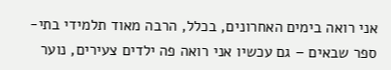אני רואה בימים האחרונים, בכלל, הרבה מאוד תלמידי בתי-ספר שבאים – גם עכשיו אני רואה פה ילדים צעירים, נוער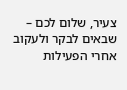צעיר, שלום לכם – שבאים לבקר ולעקוב אחרי הפעילות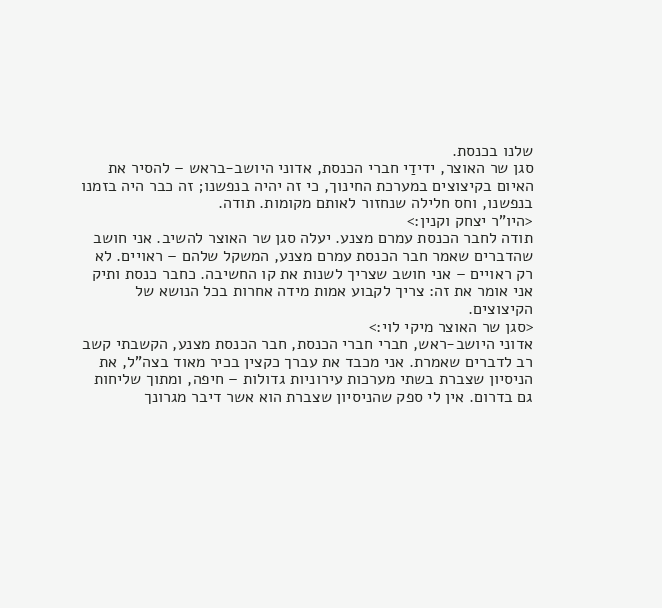שלנו בכנסת.
סגן שר האוצר, ידידַי חברי הכנסת, אדוני היושב-בראש – להסיר את האיום בקיצוצים במערכת החינוך, כי זה יהיה בנפשנו; זה כבר היה בזמנו בנפשנו, וחס חלילה שנחזור לאותם מקומות. תודה.
<היו"ר יצחק וקנין:>
תודה לחבר הכנסת עמרם מצנע. יעלה סגן שר האוצר להשיב. אני חושב שהדברים שאמר חבר הכנסת עמרם מצנע, המשקל שלהם – ראויים. לא רק ראויים – אני חושב שצריך לשנות את קו החשיבה. כחבר כנסת ותיק אני אומר את זה: צריך לקבוע אמות מידה אחרות בכל הנושא של הקיצוצים.
<סגן שר האוצר מיקי לוי:>
אדוני היושב-ראש, חברי חברי הכנסת, חבר הכנסת מצנע, הקשבתי קשב רב לדברים שאמרת. אני מכבד את עברך כקצין בכיר מאוד בצה"ל, את הניסיון שצברת בשתי מערכות עירוניות גדולות – חיפה, ומתוך שליחות גם בדרום. אין לי ספק שהניסיון שצברת הוא אשר דיבר מגרונך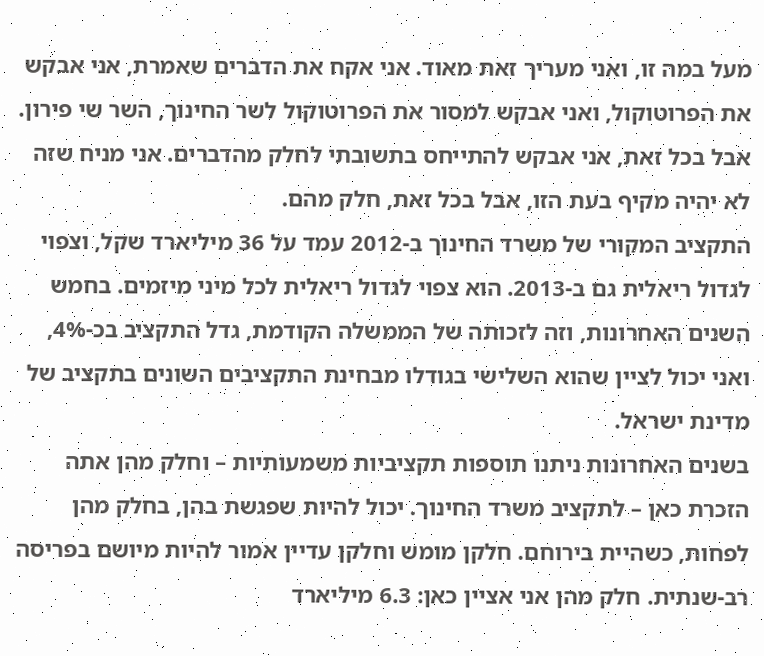מעל במה זו, ואני מעריך זאת מאוד. אני אקח את הדברים שאמרת, אני אבקש את הפרוטוקול, ואני אבקש למסור את הפרוטוקול לשר החינוך, השר שי פירון.
אבל בכל זאת, אני אבקש להתייחס בתשובתי לחלק מהדברים. אני מניח שזה לא יהיה מקיף בעת הזו, אבל בכל זאת, חלק מהם.
התקציב המקורי של משרד החינוך ב-2012 עמד על 36 מיליארד שקל, וצפוי לגדול ריאלית גם ב-2013. הוא צפוי לגדול ריאלית לכל מיני מיזמים. בחמש השנים האחרונות, וזה לזכותה של הממשלה הקודמת, גדל התקציב בכ-4%, ואני יכול לציין שהוא השלישי בגודלו מבחינת התקציבים השונים בתקציב של מדינת ישראל.
בשנים האחרונות ניתנו תוספות תקציביות משמעותיות – וחלק מהן אתה הזכרת כאן – לתקציב משרד החינוך. יכול להיות שפגשת בהן, בחלק מהן לפחות, כשהיית בירוחם. חלקן מומש וחלקן עדיין אמור להיות מיושם בפריסה רב-שנתית. חלק מהן אני אציין כאן: 6.3 מיליארד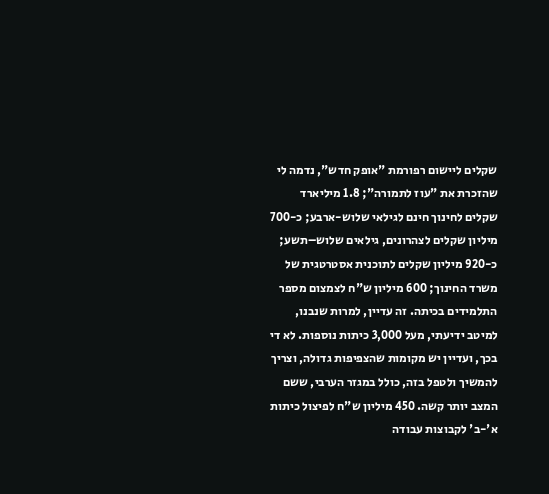שקלים ליישום רפורמת "אופק חדש", נדמה לי שהזכרת את "עוז לתמורה"; 1.8 מיליארד שקלים לחינוך חינם לגילאי שלוש-ארבע; כ-700 מיליון שקלים לצהרונים, גילאים שלוש–תשע; כ-920 מיליון שקלים לתוכנית אסטרטגית של משרד החינוך; 600 מיליון ש"ח לצמצום מספר התלמידים בכיתה. זה עדיין, למרות שנבנו, למיטב ידיעתי, מעל 3,000 כיתות נוספות. לא די בכך, ועדיין יש מקומות שהצפיפות גדולה, וצריך להמשיך ולטפל בזה, כולל במגזר הערבי, ששם המצב יותר קשה. 450 מיליון ש"ח לפיצול כיתות א'-ב' לקבוצות עבודה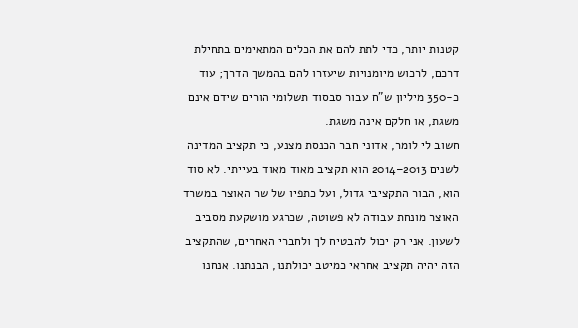קטנות יותר, כדי לתת להם את הכלים המתאימים בתחילת דרכם, לרכוש מיומנויות שיעזרו להם בהמשך הדרך; עוד כ-350 מיליון ש"ח עבור סבסוד תשלומי הורים שידם אינם משגת, או חלקם אינה משגת.
חשוב לי לומר, אדוני חבר הכנסת מצנע, כי תקציב המדינה לשנים 2013–2014 הוא תקציב מאוד מאוד בעייתי. לא סוד הוא, הבור התקציבי גדול, ועל כתפיו של שר האוצר במשרד האוצר מונחת עבודה לא פשוטה, שכרגע מושקעת מסביב לשעון. אני רק יכול להבטיח לך ולחברי האחרים, שהתקציב הזה יהיה תקציב אחראי כמיטב יכולתנו, הבנתנו. אנחנו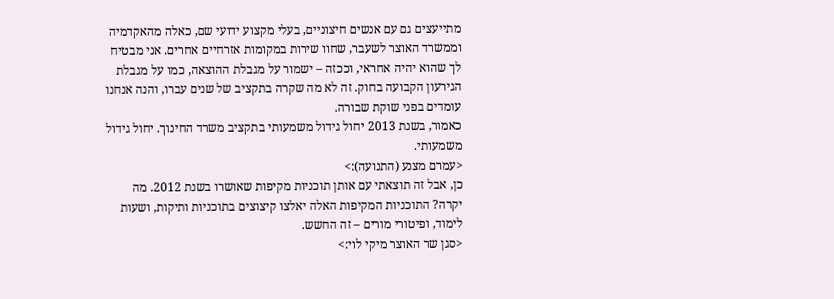מתייעצים גם עם אנשים חיצוניים, בעלי מקצוע ידועי שם, כאלה מהאקדמיה וממשרד האוצר לשעבר, שחוו שירות במקומות אזרחיים אחרים. אני מבטיח לך שהוא יהיה אחראי, וככזה – ישמור על מגבלת ההוצאה, כמו על מגבלת הגירעון הקבועה בחוק. זה לא מה שקרה בתקציב של שנים עברו, והנה אנחנו עומדים בפני שוקת שבורה.
כאמור, בשנת 2013 יחול גידול משמעותי בתקציב משרד החינוך. יחול גידול משמעותי.
<עמרם מצנע (התנועה):>
כן, אבל זה תוצאתי עם אותן תוכניות מקיפות שאושרו בשנת 2012. מה יקרה? התוכניות המקיפות האלה יאלצו קיצוצים בתוכניות ותיקות, ושעות לימוד, ופיטורי מורים – זה החשש.
<סגן שר האוצר מיקי לוי:>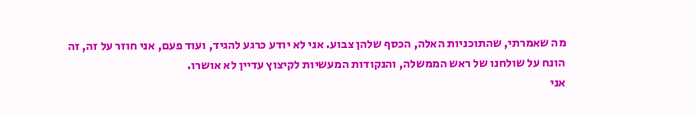מה שאמרתי, שהתוכניות האלה, הכסף שלהן צבוע. אני לא יודע כרגע להגיד, ועוד פעם, אני חוזר על זה, זה הונח על שולחנו של ראש הממשלה, והנקודות המעשיות לקיצוץ עדיין לא אושרו.
אני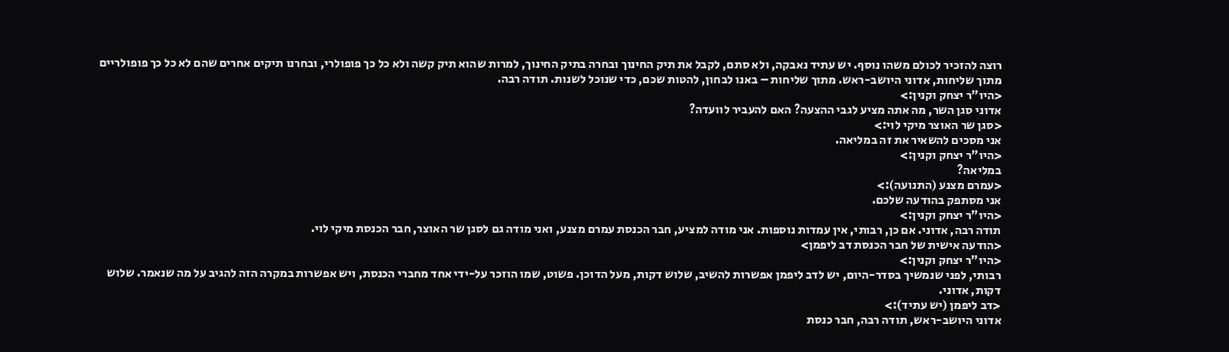רוצה להזכיר לכולם משהו נוסף. יש עתיד נאבקה, ולא סתם, לקבל את תיק החינוך ובחרה בתיק החינוך, למרות שהוא תיק קשה ולא כל כך פופולרי, ובחרנו תיקים אחרים שהם לא כל כך פופולריים מתוך שליחות, אדוני היושב-ראש. מתוך שליחות – באנו לבחון, להטות שכם, כדי שנוכל לשנות. תודה רבה.
<היו"ר יצחק וקנין:>
אדוני סגן השר, מה אתה מציע לגבי ההצעה? האם להעביר לוועדה?
<סגן שר האוצר מיקי לוי:>
אני מסכים להשאיר את זה במליאה.
<היו"ר יצחק וקנין:>
במליאה?
<עמרם מצנע (התנועה):>
אני מסתפק בהודעה שלכם.
<היו"ר יצחק וקנין:>
תודה רבה, אדוני. אם כן, רבותי, אין עמדות נוספות. אני מודה למציע, חבר הכנסת עמרם מצנע, ואני מודה גם לסגן שר האוצר, חבר הכנסת מיקי לוי.
<הודעה אישית של חבר הכנסת דב ליפמן>
<היו"ר יצחק וקנין:>
רבותי, לפני שנמשיך בסדר-היום, יש לדב ליפמן אפשרות להשיב, שלוש דקות, מעל הדוכן. פשוט, שמו הוזכר על-ידי אחד מחברי הכנסת, ויש אפשרות במקרה הזה להגיב על מה שנאמר. שלוש דקות, אדוני.
<דב ליפמן (יש עתיד):>
אדוני היושב-ראש, תודה רבה, חבר כנסת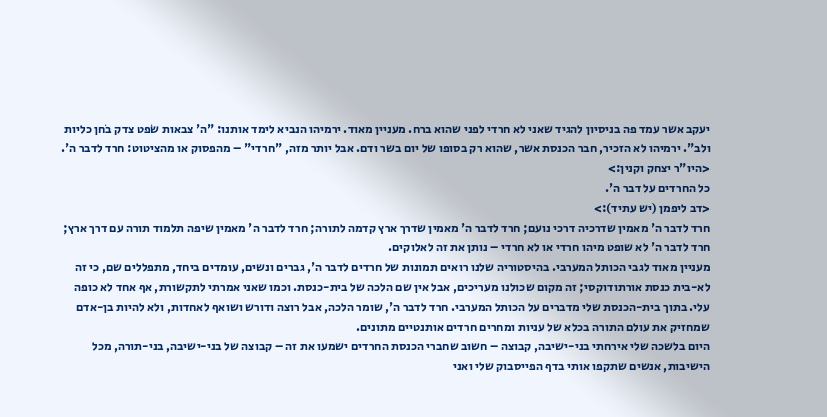יעקב אשר עמד פה בניסיון להגיד שאני לא חרדי לפני שהוא ברח. מעניין מאוד. ירמיהו הנביא לימד אותנו: "ה' צבאות שֹפט צדק בֹחן כליות ולב". ירמיהו לא הזכיר, חבר הכנסת אשר, שהוא רק בסופו של יום בשר ודם. אבל יותר מזה, "חרדי" – מהפסוק או מהציטוט: חרד לדבר ה'.
<היו"ר יצחק וקנין:>
כל החרדים על דבר ה'.
<דב ליפמן (יש עתיד):>
חרד לדבר ה' מאמין שדרכיה דרכי נועם; חרד לדבר ה' מאמין שדרך ארץ קדמה לתורה; חרד לדבר ה' מאמין שיפה תלמוד תורה עם דרך ארץ; חרד לדבר ה' לא שופט מיהו חרדי או לא חרדי – נותן את זה לאלוקים.
מעניין מאוד לגבי הכותל המערבי. בהיסטוריה שלנו רואים תמונות של חרדים לדבר ה', גברים ונשים, עומדים ביחד, מתפללים שם, כי זה לא-בית כנסת אורתודוקסי; זה מקום שכולנו מעריכים, אבל אין שם הלכה של בית-כנסת. וכמו שאני אמרתי לתקשורת, אף אחד לא כופה עלי. בתוך בית-הכנסת שלי מדברים על הכותל המערבי. חרד לדבר ה', שומר הלכה, אבל רוצה ודורש ושואף לאחדות, ולא להיות בן-אדם שמחזיק את עולם התורה בכלא של עניות ומחרים חרדים אותנטיים מתונים.
היום בלשכה שלי אירחתי בני-ישיבה, קבוצה – חשוב שחברי הכנסת החרדים ישמעו את זה – קבוצה של בני-ישיבה, בני-תורה, מכל הישיבות, אנשים שתקפו אותי בדף הפייסבוק שלי ואני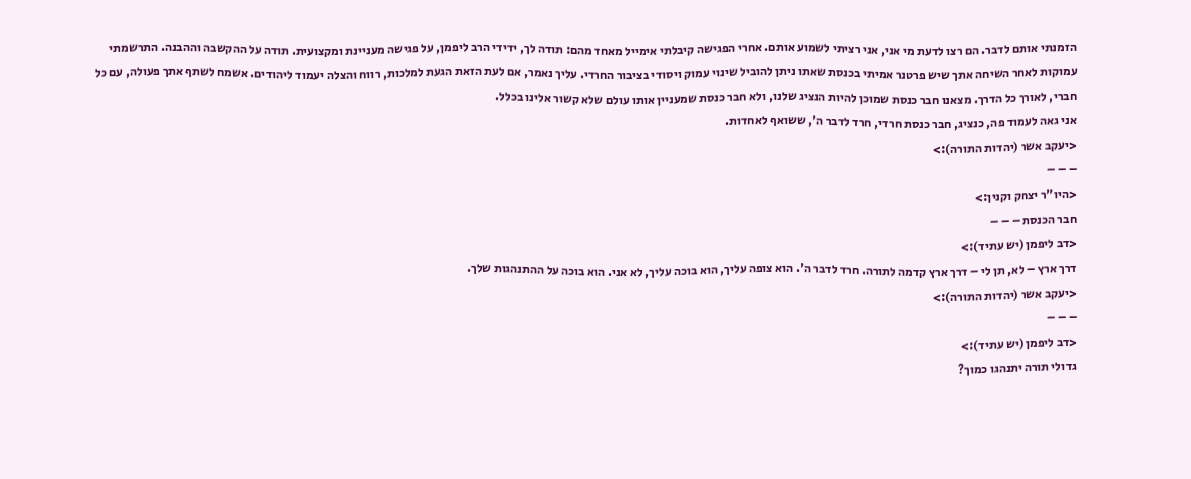הזמנתי אותם לדבר. הם רצו לדעת מי אני, אני רציתי לשמוע אותם. אחרי הפגישה קיבלתי אימייל מאחד מהם: תודה לך, ידידי הרב ליפמן, על פגישה מעניינת ומקצועית. תודה על ההקשבה וההבנה. התרשמתי עמוקות לאחר השיחה אתך שיש פרטנר אמיתי בכנסת שאתו ניתן להוביל שינוי עמוק ויסודי בציבור החרדי. עליך נאמר, אם לעת הזאת הגעת למלכות, רווח והצלה יעמוד ליהודים. אשמח לשתף אתך פעולה, עם כל חברי, לאורך כל הדרך. מצאנו חבר כנסת שמוכן להיות הנציג שלנו, ולא חבר כנסת שמעניין אותו עולם שלא קשור אלינו בכלל.
אני גאה לעמוד פה, כנציג, חבר כנסת חרדי, חרד לדבר ה', ששואף לאחדות.
<יעקב אשר (יהדות התורה):>
– – –
<היו"ר יצחק וקנין:>
חבר הכנסת – – –
<דב ליפמן (יש עתיד):>
דרך ארץ – לא, תן לי – דרך ארץ קדמה לתורה. חרד לדבר ה'. הוא צופה עליך, הוא בוכה עליך, לא אני. הוא בוכה על ההתנהגות שלך.
<יעקב אשר (יהדות התורה):>
– – –
<דב ליפמן (יש עתיד):>
גדולי תורה יתנהגו כמוך?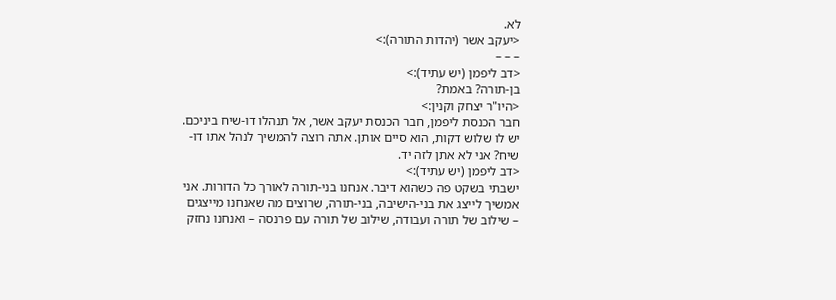לא.
<יעקב אשר (יהדות התורה):>
– – –
<דב ליפמן (יש עתיד):>
בן-תורה? באמת?
<היו"ר יצחק וקנין:>
חבר הכנסת ליפמן, חבר הכנסת יעקב אשר, אל תנהלו דו-שיח ביניכם. יש לו שלוש דקות, הוא סיים אותן. אתה רוצה להמשיך לנהל אתו דו-שיח? אני לא אתן לזה יד.
<דב ליפמן (יש עתיד):>
ישבתי בשקט פה כשהוא דיבר. אנחנו בני-תורה לאורך כל הדורות. אני אמשיך לייצג את בני-הישיבה, בני-תורה, שרוצים מה שאנחנו מייצגים – שילוב של תורה ועבודה, שילוב של תורה עם פרנסה – ואנחנו נחזק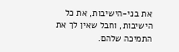את בני-הישיבות, את כל הישיבות, וחבל שאין לך את התמיכה שלהם.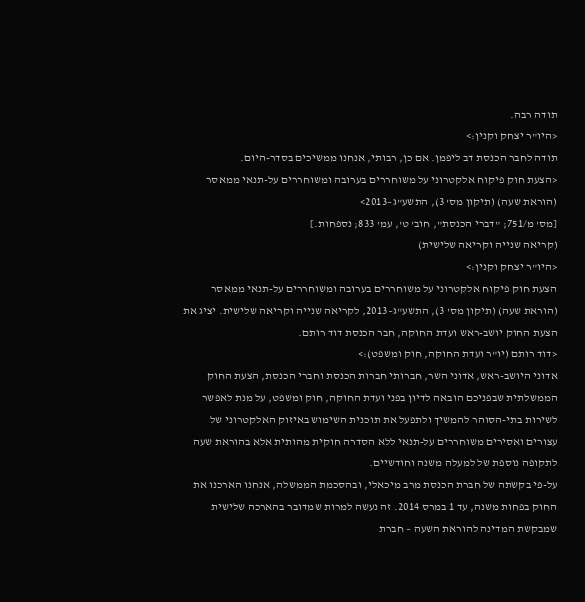תודה רבה.
<היו"ר יצחק וקנין:>
תודה לחבר הכנסת דב ליפמן. אם כן, רבותי, אנחנו ממשיכים בסדר-היום.
<הצעת חוק פיקוח אלקטרוני על משוחררים בערובה ומשוחררים על-תנאי ממאסר (הוראת שעה) (תיקון מס' 3), התשע"ג–2013>
[מס' מ/751; "דברי הכנסת", חוב' ט', עמ' 833; נספחות.]
(קריאה שנייה וקריאה שלישית)
<היו"ר יצחק וקנין:>
הצעת חוק פיקוח אלקטרוני על משוחררים בערובה ומשוחררים על-תנאי ממאסר (הוראת שעה) (תיקון מס' 3), התשע"ג–2013, לקריאה שנייה וקריאה שלישית. יציג את הצעת החוק יושב-ראש ועדת החוקה, חבר הכנסת דוד רותם.
<דוד רותם (יו"ר ועדת החוקה, חוק ומשפט):>
אדוני היושב-ראש, אדוני השר, חברותי חברות הכנסת וחברי הכנסת, הצעת החוק הממשלתית שבפניכם הובאה לדיון בפני ועדת החוקה, חוק ומשפט, על מנת לאפשר לשירות בתי-הסוהר להמשיך ולתפעל את תוכנית השימוש באיזוק האלקטרוני של עצורים ואסירים משוחררים על-תנאי ללא הסדרה חוקית מהותית אלא בהוראת שעה לתקופה נוספת של למעלה משנה וחודשיים.
על-פי בקשתה של חברת הכנסת מרב מיכאלי, ובהסכמת הממשלה, אנחנו הארכנו את החוק בפחות משנה, עד 1 במרס 2014. זה נעשה למרות שמדובר בהארכה שלישית שמבקשת המדינה להוראת השעה – חברת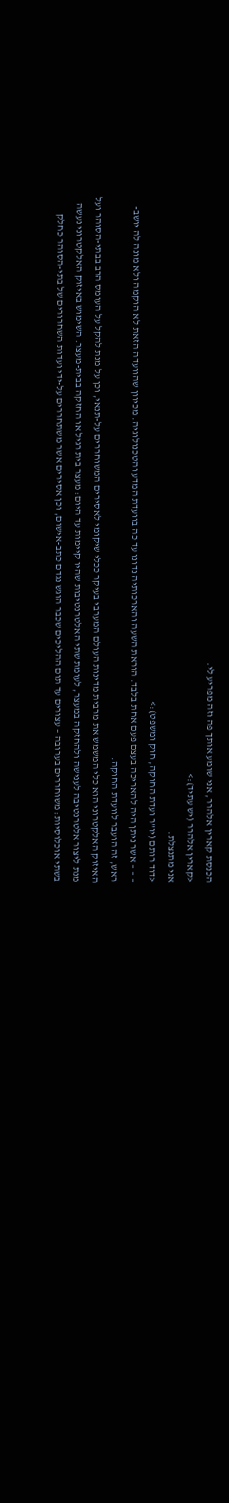הכנסת קארין אלהרר, אני שומע אותך פה וזה מפריע לי.
<קארין אלהרר (יש עתיד):>
אני מתנצלת.
<דוד רותם (יו"ר ועדת החוקה, חוק ומשפט):>
– – – אשר ניתן היה להאריכה בעצם פעם אחת בלבד. הוראת השעה והארכותיה נדונו עד כה בוועדת המדע והטכנולוגיה. מכיוון שהוועדה הזאת לא הוקמה ולא מונה לה יושב-ראש, זה הועבר לוועדת החוקה.
האיזוק האלקטרוני הוא כלי המשמש את מרבית מדינות העולם המערבי בעיקר ככלי שיקומי לאסירים המשוחררים על-תנאי, וכן על מנת להקל על העומס הרב בבתי-הסוהר ועל מנת ליצור אלטרנטיבה לענישה ולהחזקה במעצר, לעומת שתי האלטרנטיבות שהיו קיימות עד היום: מעצר בית רגיל או החזקה בבית-מעצר. השימוש באיזוק האלקטרוני נעשה בשתי אוכלוסיות: משוחררים בערובה – עצורים עד תום ההליכים שכבר הוגש נגדם כתב-אישום, וכן אסירים אשר משתחררים על-ידי ועדות השחרורים של בתי-הסוהר כחלק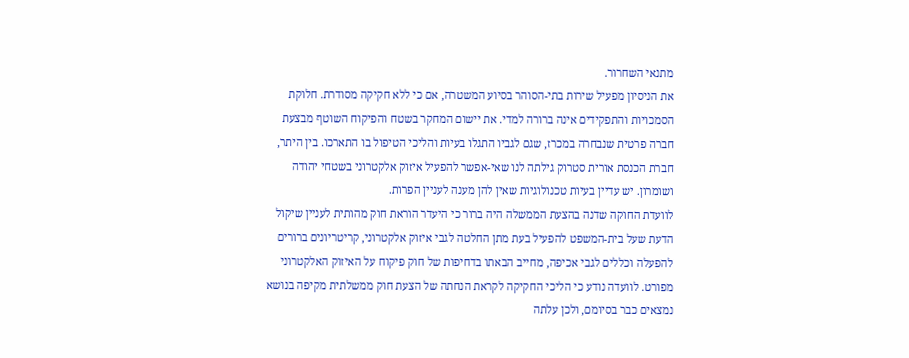מתנאי השחרור.
את הניסיון מפעיל שירות בתי-הסוהר בסיוע המשטרה, אם כי ללא חקיקה מסודרת. חלוקת הסמכויות והתפקידים אינה ברורה למדי. את יישום המחקר בשטח והפיקוח השוטף מבצעת חברה פרטית שנבחרה במכרז, שגם לגביו התגלו בעיות והליכי הטיפול בו התארכו. בין היתר, חברת הכנסת אורית סטרוק גילתה לנו שאי-אפשר להפעיל איזוק אלקטרוני בשטחי יהודה ושומרון. יש עדיין בעיות טכנולוגיות שאין להן מענה לעניין הפרות.
לוועדת החוקה שדנה בהצעת הממשלה היה ברור כי היעדר הוראת חוק מהותית לעניין שיקול הדעת שעל בית-המשפט להפעיל בעת מתן החלטה לגבי איזוק אלקטרוני, קריטריונים ברורים להפעלה וכללים לגבי אכיפה, מחייב הבאתו בדחיפות של חוק פיקוח על האיזוק האלקטרוני מפורט. לוועדה נודע כי הליכי החקיקה לקראת הנחתה של הצעת חוק ממשלתית מקיפה בנושא נמצאים כבר בסיומם, ולכן עלתה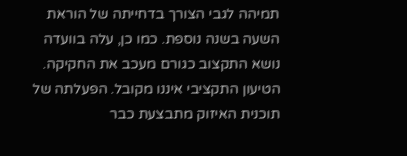תמיהה לגבי הצורך בדחייתה של הוראת השעה בשנה נוספת. כמו כן, עלה בוועדה נושא התקצוב כגורם מעכב את החקיקה. הטיעון התקציבי איננו מקובל. הפעלתה של תוכנית האיזוק מתבצעת כבר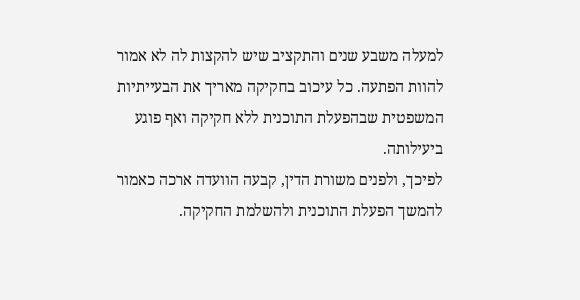למעלה משבע שנים והתקציב שיש להקצות לה לא אמור להוות הפתעה. כל עיכוב בחקיקה מאריך את הבעייתיות המשפטית שבהפעלת התוכנית ללא חקיקה ואף פוגע ביעילותה.
לפיכך, ולפנים משורת הדין, קבעה הוועדה ארכה כאמור להמשך הפעלת התוכנית ולהשלמת החקיקה.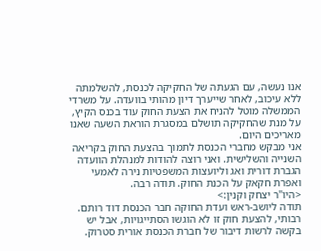אנו נעשה, עם הגעתה של החקיקה לכנסת, להשלמתה ללא עיכוב, לאחר שייערך דיון מהותי בוועדה. על משרדי הממשלה מוטל להניח את הצעת החוק עוד בכנס הקיץ, על מנת שהחקיקה תושלם במסגרת הוראת השעה שאנו מאריכים היום.
אני מבקש מחברי הכנסת לתמוך בהצעת החוק בקריאה השנייה והשלישית. ואני רוצה להודות למנהלת הוועדה הגברת דורית ואג וליועצות המשפטיות נירה לאמעי ואפרת חקאק על הכנת החוק. תודה רבה.
<היו"ר יצחק וקנין:>
תודה ליושב-ראש ועדת החוקה חבר הכנסת דוד רותם.
רבותי, להצעת חוק זו לא הוגשו הסתייגויות, אבל יש בקשה לרשות דיבור של חברת הכנסת אורית סטרוק.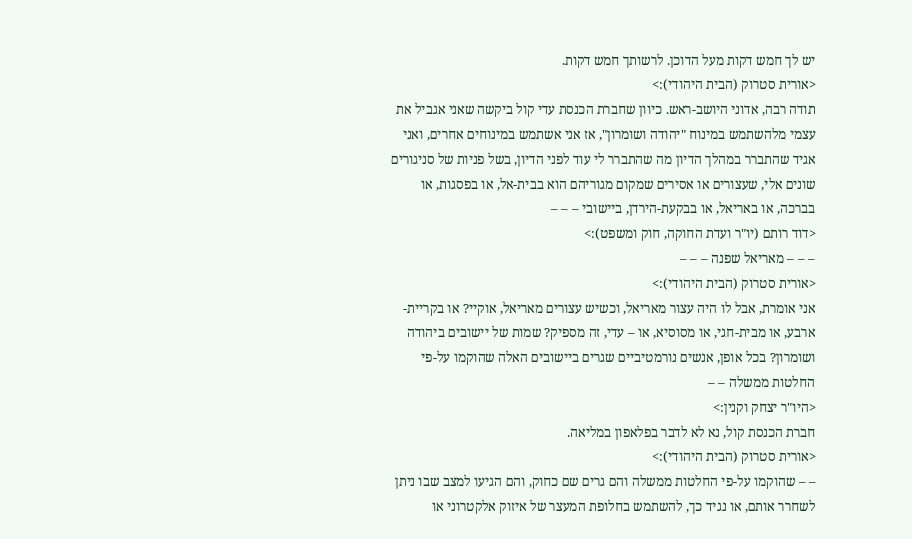יש לך חמש דקות מעל הדוכן. לרשותך חמש דקות.
<אורית סטרוק (הבית היהודי):>
תודה רבה, אדוני היושב-ראש. כיוון שחברת הכנסת עדי קול ביקשה שאני אגביל את עצמי מלהשתמש במינוח "יהודה ושומרון", אז אני אשתמש במינוחים אחרים, ואני אגיד שהתברר במהלך הדיון מה שהתברר לי עוד לפני הדיון, בשל פניות של סניגורים שונים אלי, שעצורים או אסירים שמקום מגוריהם הוא בבית-אל, או בפסגות, או בברכה, או באריאל, או בבקעת-הירדן, ביישובי – – –
<דוד רותם (יו"ר ועדת החוקה, חוק ומשפט):>
– – – מאריאל שפנה – – –
<אורית סטרוק (הבית היהודי):>
אני אומרת, אבל לו היה עצור מאריאל, וכשיש עצורים מאריאל, אוקיי? או בקריית-ארבע, או מבית-חגי, או מסוסיא, או – עדי, זה מספיק? שמות של יישובים ביהודה ושומרון? בכל אופן, אנשים נורמטיביים שגרים ביישובים האלה שהוקמו על-פי החלטות ממשלה – –
<היו"ר יצחק וקנין:>
חברת הכנסת קול, נא לא לדבר בפלאפון במליאה.
<אורית סטרוק (הבית היהודי):>
– – שהוקמו על-פי החלטות ממשלה והם גרים שם כחוק, והם הגיעו למצב שבו ניתן לשחרר אותם, או נגיד כך, להשתמש בחלופת המעצר של איזוק אלקטרוני או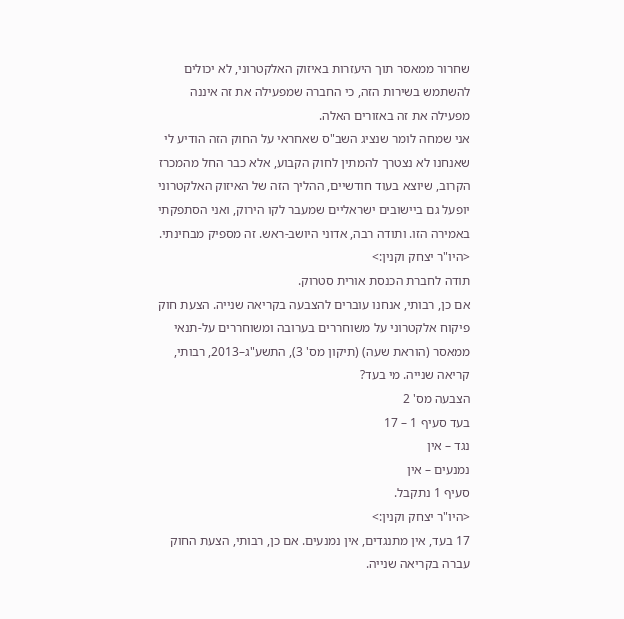שחרור ממאסר תוך היעזרות באיזוק האלקטרוני, לא יכולים להשתמש בשירות הזה, כי החברה שמפעילה את זה איננה מפעילה את זה באזורים האלה.
אני שמחה לומר שנציג השב"ס שאחראי על החוק הזה הודיע לי שאנחנו לא נצטרך להמתין לחוק הקבוע, אלא כבר החל מהמכרז הקרוב, שיוצא בעוד חודשיים, ההליך הזה של האיזוק האלקטרוני יופעל גם ביישובים ישראליים שמעבר לקו הירוק, ואני הסתפקתי באמירה הזו. ותודה רבה, אדוני היושב-ראש. זה מספיק מבחינתי.
<היו"ר יצחק וקנין:>
תודה לחברת הכנסת אורית סטרוק.
אם כן, רבותי, אנחנו עוברים להצבעה בקריאה שנייה. הצעת חוק פיקוח אלקטרוני על משוחררים בערובה ומשוחררים על-תנאי ממאסר (הוראת שעה) (תיקון מס' 3), התשע"ג–2013, רבותי, קריאה שנייה. מי בעד?
הצבעה מס' 2
בעד סעיף 1 – 17
נגד – אין
נמנעים – אין
סעיף 1 נתקבל.
<היו"ר יצחק וקנין:>
17 בעד, אין מתנגדים, אין נמנעים. אם כן, רבותי, הצעת החוק עברה בקריאה שנייה.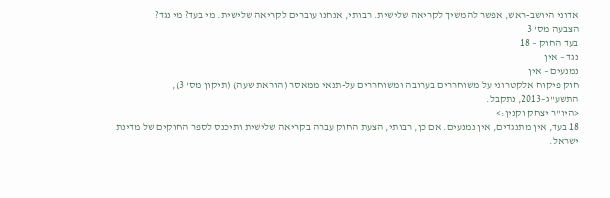אדוני היושב-ראש, אפשר להמשיך לקריאה שלישית. רבותי, אנחנו עוברים לקריאה שלישית. מי בעד? מי נגד?
הצבעה מס' 3
בעד החוק – 18
נגד – אין
נמנעים – אין
חוק פיקוח אלקטרוני על משוחררים בערובה ומשוחררים על-תנאי ממאסר (הוראת שעה) (תיקון מס' 3), התשע"ג–2013, נתקבל.
<היו"ר יצחק וקנין:>
18 בעד, אין מתנגדים, אין נמנעים. אם כן, רבותי, הצעת החוק עברה בקריאה שלישית ותיכנס לספר החוקים של מדינת ישראל.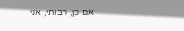אם כן, רבותי, אני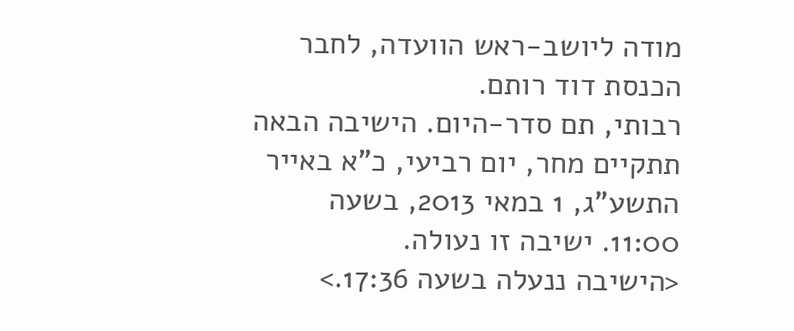מודה ליושב-ראש הוועדה, לחבר הכנסת דוד רותם.
רבותי, תם סדר-היום. הישיבה הבאה תתקיים מחר, יום רביעי, כ"א באייר התשע"ג, 1 במאי 2013, בשעה 11:00. ישיבה זו נעולה.
<הישיבה ננעלה בשעה 17:36.>